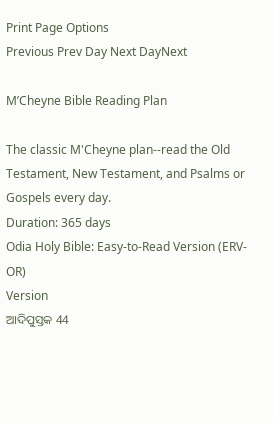Print Page Options
Previous Prev Day Next DayNext

M’Cheyne Bible Reading Plan

The classic M'Cheyne plan--read the Old Testament, New Testament, and Psalms or Gospels every day.
Duration: 365 days
Odia Holy Bible: Easy-to-Read Version (ERV-OR)
Version
ଆଦିପୁସ୍ତକ 44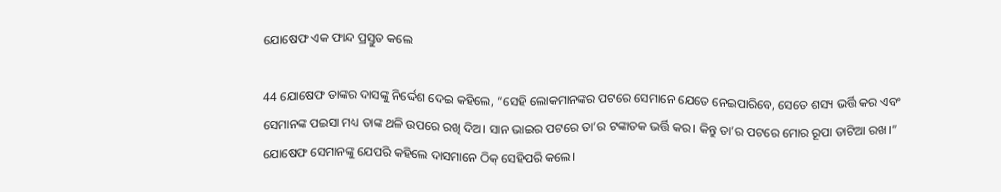ଯୋଷେଫ ଏକ ଫାନ୍ଦ ପ୍ରସ୍ତୁତ କଲେ

44 ଯୋଷେଫ ତାଙ୍କର ଦାସଙ୍କୁ ନିର୍ଦ୍ଦେଶ ଦେଇ କହିଲେ, “ସେହି ଲୋକମାନଙ୍କର ପଟରେ ସେମାନେ ଯେତେ ନେଇପାରିବେ, ସେତେ ଶସ୍ୟ ଭର୍ତ୍ତି କର ଏବଂ ସେମାନଙ୍କ ପଇସା ମଧ୍ୟ ତାଙ୍କ ଥଳି ଉପରେ ରଖି ଦିଅ। ସାନ ଭାଇର ପଟରେ ତା’ର ଟଙ୍କାତକ ଭର୍ତ୍ତି କର। କିନ୍ତୁ ତା’ର ପଟରେ ମୋର ରୂପା ତାଟିଆ ରଖ।” ଯୋଷେଫ ସେମାନଙ୍କୁ ଯେପରି କହିଲେ ଦାସମାନେ ଠିକ୍ ସେହିପରି କଲେ।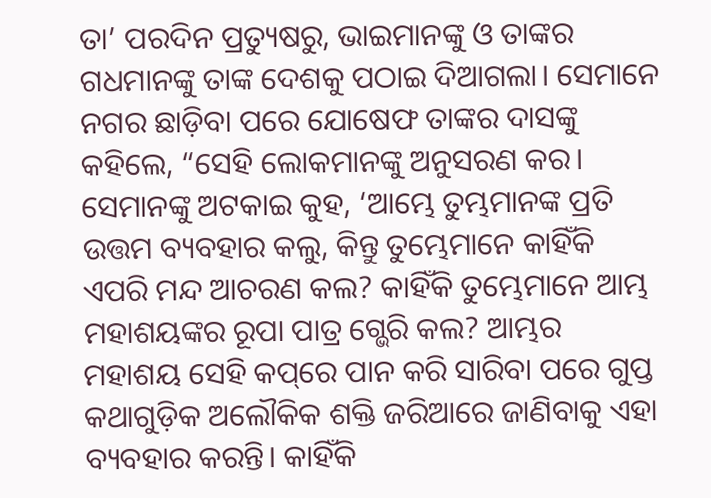ତା’ ପରଦିନ ପ୍ରତ୍ୟୁଷରୁ, ଭାଇମାନଙ୍କୁ ଓ ତାଙ୍କର ଗଧମାନଙ୍କୁ ତାଙ୍କ ଦେଶକୁ ପଠାଇ ଦିଆଗଲା। ସେମାନେ ନଗର ଛାଡ଼ିବା ପରେ ଯୋଷେଫ ତାଙ୍କର ଦାସଙ୍କୁ କହିଲେ, “ସେହି ଲୋକମାନଙ୍କୁ ଅନୁସରଣ କର। ସେମାନଙ୍କୁ ଅଟକାଇ କୁହ, ‘ଆମ୍ଭେ ତୁମ୍ଭମାନଙ୍କ ପ୍ରତି ଉତ୍ତମ ବ୍ୟବହାର କଲୁ, କିନ୍ତୁ ତୁମ୍ଭେମାନେ କାହିଁକି ଏପରି ମନ୍ଦ ଆଚରଣ କଲ? କାହିଁକି ତୁମ୍ଭେମାନେ ଆମ୍ଭ ମହାଶୟଙ୍କର ରୂପା ପାତ୍ର ଗ୍ଭେରି କଲ? ଆମ୍ଭର ମହାଶୟ ସେହି କ‌ପ୍‌ରେ ପାନ କରି ସାରିବା ପରେ ଗୁପ୍ତ କଥାଗୁଡ଼ିକ ଅଲୌକିକ ଶକ୍ତି ଜରିଆରେ ଜାଣିବାକୁ ଏହା ବ୍ୟବହାର କରନ୍ତି। କାହିଁକି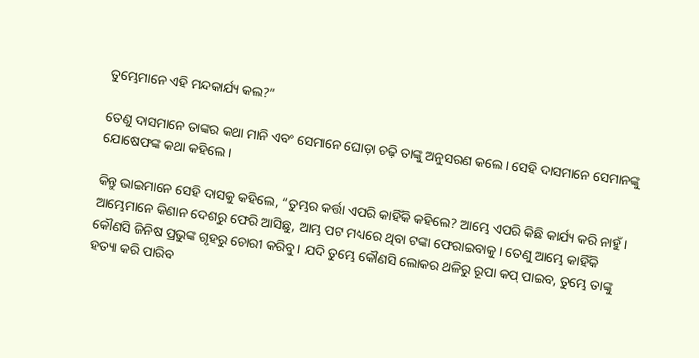ତୁମ୍ଭେମାନେ ଏହି ମନ୍ଦକାର୍ଯ୍ୟ କଲ?”

ତେଣୁ ଦାସମାନେ ତାଙ୍କର କଥା ମାନି ଏବଂ ସେମାନେ ଘୋଡ଼ା ଚଢ଼ି ତାଙ୍କୁ ଅନୁସରଣ କଲେ। ସେହି ଦାସମାନେ ସେମାନଙ୍କୁ ଯୋଷେଫଙ୍କ କଥା କହିଲେ।

କିନ୍ତୁ ଭାଇମାନେ ସେହି ଦାସକୁ କହିଲେ, “ତୁମ୍ଭର କର୍ତ୍ତା ଏପରି କାହିଁକି କହିଲେ? ଆମ୍ଭେ ଏପରି କିଛି କାର୍ଯ୍ୟ କରି ନାହୁଁ। ଆମ୍ଭେମାନେ କିଣାନ ଦେଶରୁ ଫେରି ଆସିଛୁ, ଆମ୍ଭ ପଟ ମଧ୍ୟରେ ଥିବା ଟଙ୍କା ଫେରାଇବାକୁ। ତେଣୁ ଆମ୍ଭେ କାହିଁକି କୌଣସି ଜିନିଷ ପ୍ରଭୁଙ୍କ ଗୃହରୁ ଚୋରୀ କରିବୁ। ଯଦି ତୁମ୍ଭେ କୌଣସି ଲୋକର ଥଳିରୁ ରୂପା କପ୍ ପାଇବ, ତୁମ୍ଭେ ତାଙ୍କୁ ହତ୍ୟା କରି ପାରିବ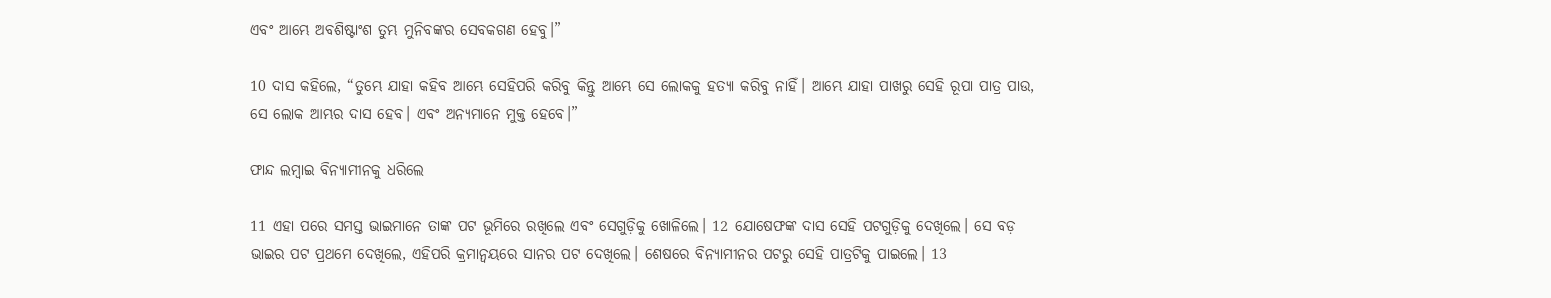ଏବଂ ଆମ୍ଭେ ଅବଶିଷ୍ଟାଂଶ ତୁମ୍ଭ ମୁନିବଙ୍କର ସେବକଗଣ ହେବୁ।”

10 ଦାସ କହିଲେ, “ତୁମ୍ଭେ ଯାହା କହିବ ଆମ୍ଭେ ସେହିପରି କରିବୁ କିନ୍ତୁ ଆମ୍ଭେ ସେ ଲୋକକୁ ହତ୍ୟା କରିବୁ ନାହିଁ। ଆମ୍ଭେ ଯାହା ପାଖରୁ ସେହି ରୂପା ପାତ୍ର ପାଉ, ସେ ଲୋକ ଆମ୍ଭର ଦାସ ହେବ। ଏବଂ ଅନ୍ୟମାନେ ମୁକ୍ତ ହେବେ।”

ଫାନ୍ଦ ଲମ୍ବାଇ ବିନ୍ୟାମୀନକୁ ଧରିଲେ

11 ଏହା ପରେ ସମସ୍ତ ଭାଇମାନେ ତାଙ୍କ ପଟ ଭୂମିରେ ରଖିଲେ ଏବଂ ସେଗୁଡ଼ିକୁ ଖୋଳିଲେ। 12 ଯୋଷେଫଙ୍କ ଦାସ ସେହି ପଟଗୁଡ଼ିକୁ ଦେଖିଲେ। ସେ ବଡ଼ ଭାଇର ପଟ ପ୍ରଥମେ ଦେଖିଲେ, ଏହିପରି କ୍ରମାନ୍ୱୟରେ ସାନର ପଟ ଦେଖିଲେ। ଶେଷରେ ବିନ୍ୟାମୀନର ପଟରୁ ସେହି ପାତ୍ରଟିକୁ ପାଇଲେ। 13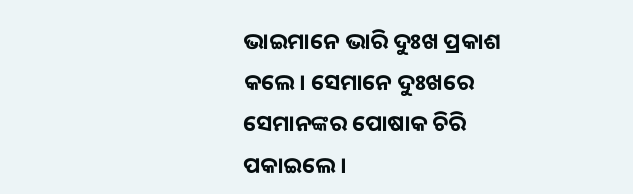ଭାଇମାନେ ଭାରି ଦୁଃଖ ପ୍ରକାଶ କଲେ। ସେମାନେ ଦୁଃଖରେ ସେମାନଙ୍କର ପୋଷାକ ଚିରି ପକାଇଲେ।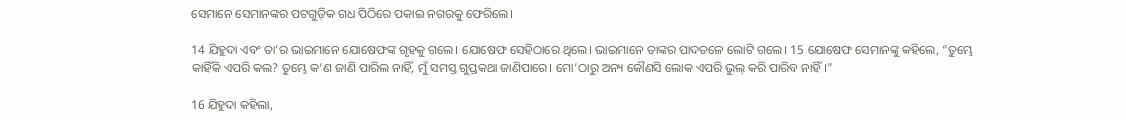ସେମାନେ ସେମାନଙ୍କର ପଟଗୁଡ଼ିକ ଗଧ ପିଠିରେ ପକାଇ ନଗରକୁ ଫେରିଲେ।

14 ଯିହୁଦା ଏବଂ ତା’ର ଭାଇମାନେ ଯୋଷେଫଙ୍କ ଗୃହକୁ ଗଲେ। ଯୋଷେଫ ସେହିଠାରେ ଥିଲେ। ଭାଇମାନେ ତାଙ୍କର ପାଦତଳେ ଲୋଟି ଗଲେ। 15 ଯୋଷେଫ ସେମାନଙ୍କୁ କହିଲେ, “ତୁମ୍ଭେ କାହିଁକି ଏପରି କଲ? ତୁମ୍ଭେ କ’ଣ ଜାଣି ପାରିଲ ନାହିଁ, ମୁଁ ସମସ୍ତ ଗୁପ୍ତକଥା ଜାଣିପାରେ। ମୋ’ଠାରୁ ଅନ୍ୟ କୌଣସି ଲୋକ ଏପରି ଭୁଲ୍ କରି ପାରିବ ନାହିଁ।”

16 ଯିହୁଦା କହିଲା,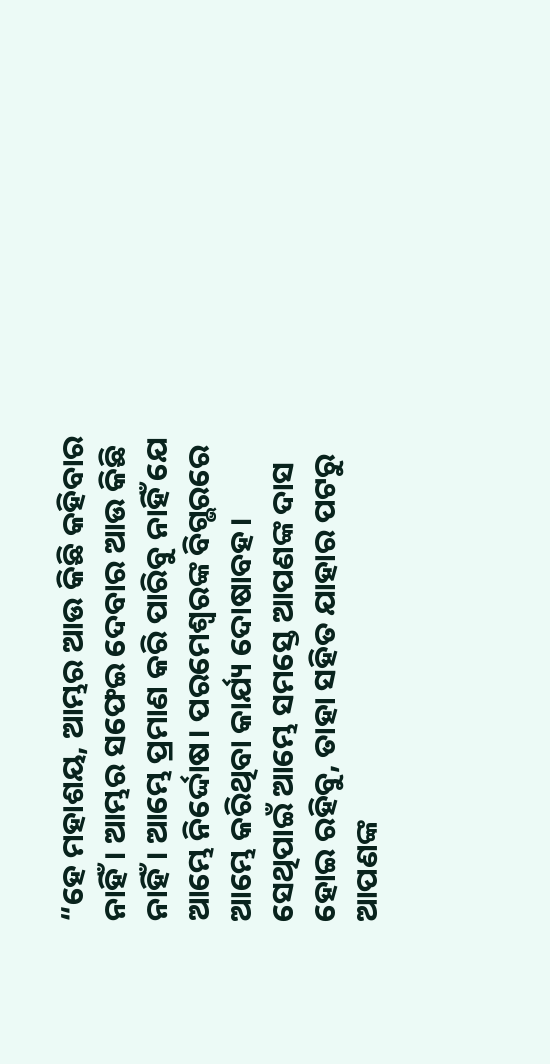“ହେ ମହାଶୟ, ଆମ୍ଭର ଆଉ କିଛି କହିବାର ନାହିଁ। ଆମ୍ଭର ସଫେଇ ଦେବାର ଆଉ କିଛି ନାହିଁ। ଆମ୍ଭେ ପ୍ରମାଣ କରି ପାରିବୁ ନାହିଁ ଯେ ଆମ୍ଭେ ନିର୍ଦ୍ଦୋଷ। ପରମେଶ୍ୱରଙ୍କ ବିଗ୍ଭରରେ ଆମ୍ଭେ କରିଥିବା କାର୍ଯ୍ୟ ଦୋଷାବହ। ସେଥିପାଇଁ ଆମ୍ଭେ ସମସ୍ତେ ଆପଣଙ୍କ ଦାସ ହୋଇ ରହିବୁ, ତାହା ସହିତ ଯାହାର ପଟରୁ ଆପଣଙ୍କ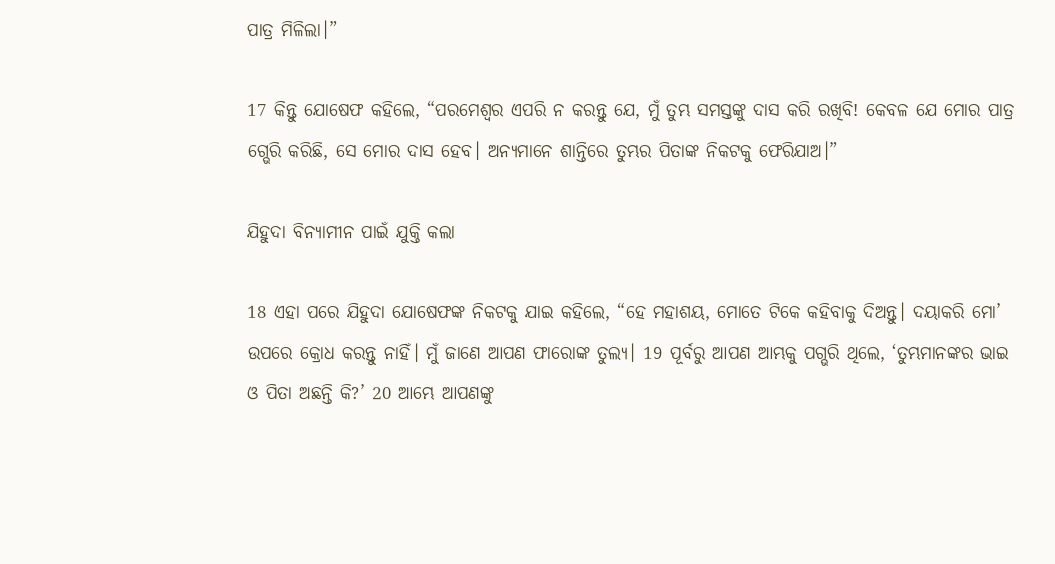ପାତ୍ର ମିଳିଲା।”

17 କିନ୍ତୁ ଯୋଷେଫ କହିଲେ, “ପରମେଶ୍ୱର ଏପରି ନ କରନ୍ତୁ ଯେ, ମୁଁ ତୁମ୍ଭ ସମସ୍ତଙ୍କୁ ଦାସ କରି ରଖିବି! କେବଳ ଯେ ମୋର ପାତ୍ର ଗ୍ଭେରି କରିଛି, ସେ ମୋର ଦାସ ହେବ। ଅନ୍ୟମାନେ ଶାନ୍ତିରେ ତୁମ୍ଭର ପିତାଙ୍କ ନିକଟକୁ ଫେରିଯାଅ।”

ଯିହୁଦା ବିନ୍ୟାମୀନ ପାଇଁ ଯୁକ୍ତି କଲା

18 ଏହା ପରେ ଯିହୁଦା ଯୋଷେଫଙ୍କ ନିକଟକୁ ଯାଇ କହିଲେ, “ହେ ମହାଶୟ, ମୋତେ ଟିକେ କହିବାକୁ ଦିଅନ୍ତୁ। ଦୟାକରି ମୋ’ ଉପରେ କ୍ରୋଧ କରନ୍ତୁ ନାହିଁ। ମୁଁ ଜାଣେ ଆପଣ ଫାରୋଙ୍କ ତୁଲ୍ୟ। 19 ପୂର୍ବରୁ ଆପଣ ଆମ୍ଭକୁ ପଗ୍ଭରି ଥିଲେ, ‘ତୁମ୍ଭମାନଙ୍କର ଭାଇ ଓ ପିତା ଅଛନ୍ତି କି?’ 20 ଆମ୍ଭେ ଆପଣଙ୍କୁ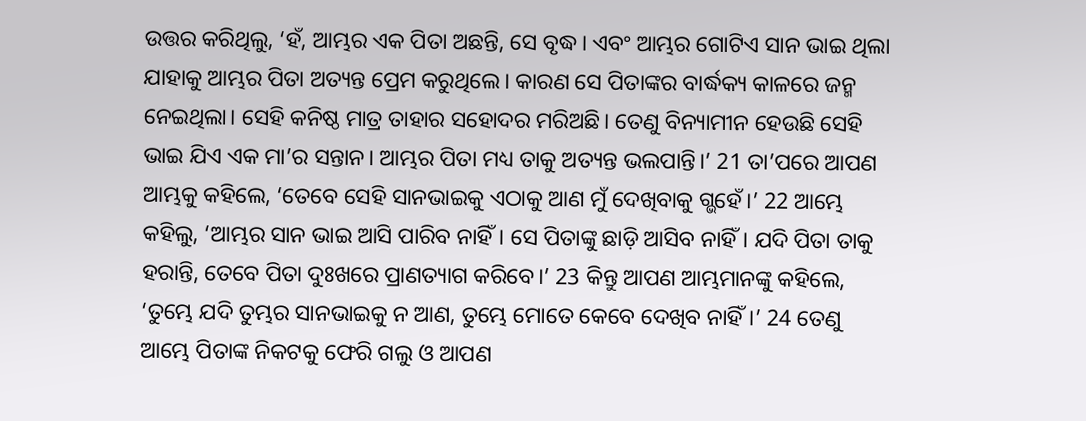ଉତ୍ତର କରିଥିଲୁ, ‘ହଁ, ଆମ୍ଭର ଏକ ପିତା ଅଛନ୍ତି, ସେ ବୃଦ୍ଧ। ଏବଂ ଆମ୍ଭର ଗୋଟିଏ ସାନ ଭାଇ ଥିଲା ଯାହାକୁ ଆମ୍ଭର ପିତା ଅତ୍ୟନ୍ତ ପ୍ରେମ କରୁଥିଲେ। କାରଣ ସେ ପିତାଙ୍କର ବାର୍ଦ୍ଧକ୍ୟ କାଳରେ ଜନ୍ମ ନେଇଥିଲା। ସେହି କନିଷ୍ଠ ମାତ୍ର ତାହାର ସହୋଦର ମରିଅଛି। ତେଣୁ ବିନ୍ୟାମୀନ ହେଉଛି ସେହି ଭାଇ ଯିଏ ଏକ ମା’ର ସନ୍ତାନ। ଆମ୍ଭର ପିତା ମଧ୍ୟ ତାକୁ ଅତ୍ୟନ୍ତ ଭଲପାନ୍ତି।’ 21 ତା’ପରେ ଆପଣ ଆମ୍ଭକୁ କହିଲେ, ‘ତେବେ ସେହି ସାନଭାଇକୁ ଏଠାକୁ ଆଣ ମୁଁ ଦେଖିବାକୁ ଗ୍ଭହେଁ।’ 22 ଆମ୍ଭେ କହିଲୁ, ‘ଆମ୍ଭର ସାନ ଭାଇ ଆସି ପାରିବ ନାହିଁ। ସେ ପିତାଙ୍କୁ ଛାଡ଼ି ଆସିବ ନାହିଁ। ଯଦି ପିତା ତାକୁ ହରାନ୍ତି, ତେବେ ପିତା ଦୁଃଖରେ ପ୍ରାଣତ୍ୟାଗ କରିବେ।’ 23 କିନ୍ତୁ ଆପଣ ଆମ୍ଭମାନଙ୍କୁ କହିଲେ, ‘ତୁମ୍ଭେ ଯଦି ତୁମ୍ଭର ସାନଭାଇକୁ ନ ଆଣ, ତୁମ୍ଭେ ମୋତେ କେବେ ଦେଖିବ ନାହିଁ।’ 24 ତେଣୁ ଆମ୍ଭେ ପିତାଙ୍କ ନିକଟକୁ ଫେରି ଗଲୁ ଓ ଆପଣ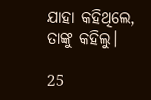ଯାହା କହିଥିଲେ, ତାଙ୍କୁ କହିଲୁ।

25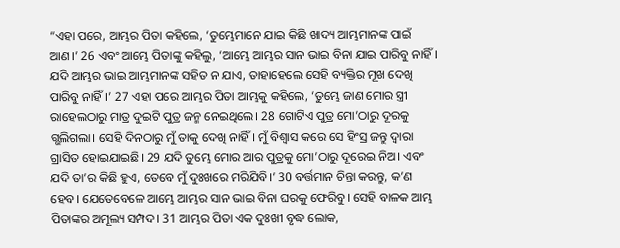“ଏହା ପରେ, ଆମ୍ଭର ପିତା କହିଲେ, ‘ତୁମ୍ଭେମାନେ ଯାଇ କିଛି ଖାଦ୍ୟ ଆମ୍ଭମାନଙ୍କ ପାଇଁ ଆଣ।’ 26 ଏବଂ ଆମ୍ଭେ ପିତାଙ୍କୁ କହିଲୁ, ‘ଆମ୍ଭେ ଆମ୍ଭର ସାନ ଭାଇ ବିନା ଯାଇ ପାରିବୁ ନାହିଁ। ଯଦି ଆମ୍ଭର ଭାଇ ଆମ୍ଭମାନଙ୍କ ସହିତ ନ ଯାଏ, ତାହାହେଲେ ସେହି ବ୍ୟକ୍ତିର ମୂଖ ଦେଖି ପାରିବୁ ନାହିଁ।’ 27 ଏହା ପରେ ଆମ୍ଭର ପିତା ଆମ୍ଭକୁ କହିଲେ, ‘ତୁମ୍ଭେ ଜାଣ ମୋର ସ୍ତ୍ରୀ ରାହେଲଠାରୁ ମାତ୍ର ଦୁଇଟି ପୁତ୍ର ଜନ୍ମ ନେଇଥିଲେ। 28 ଗୋଟିଏ ପୁତ୍ର ମୋ’ଠାରୁ ଦୂରକୁ ଗ୍ଭଲିଗଲା। ସେହି ଦିନଠାରୁ ମୁଁ ତାକୁ ଦେଖି ନାହିଁ। ମୁଁ ବିଶ୍ୱାସ କରେ ସେ ହିଂସ୍ର ଜନ୍ତୁ ଦ୍ୱାରା ଗ୍ରାସିତ ହୋଇଯାଇଛି। 29 ଯଦି ତୁମ୍ଭେ ମୋର ଆର ପୁତ୍ରକୁ ମୋ’ଠାରୁ ଦୂରେଇ ନିଅ। ଏବଂ ଯଦି ତା’ର କିଛି ହୁଏ, ତେବେ ମୁଁ ଦୁଃଖରେ ମରିଯିବି।’ 30 ବର୍ତ୍ତମାନ ଚିନ୍ତା କରନ୍ତୁ, କ’ଣ ହେବ। ଯେତେବେଳେ ଆମ୍ଭେ ଆମ୍ଭର ସାନ ଭାଇ ବିନା ଘରକୁ ଫେରିବୁ। ସେହି ବାଳକ ଆମ୍ଭ ପିତାଙ୍କର ଅମୂଲ୍ୟ ସମ୍ପଦ। 31 ଆମ୍ଭର ପିତା ଏକ ଦୁଃଖୀ ବୃଦ୍ଧ ଲୋକ,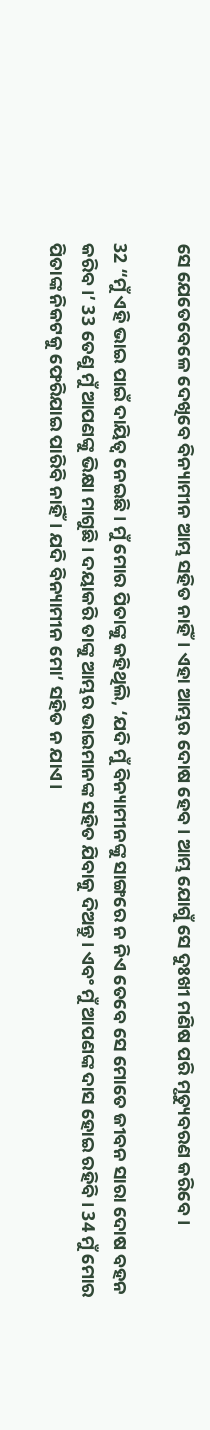ସେ ଯେତେବେଳେ ଦେଖିବେ ବିନ୍ୟାମୀନ ଆମ୍ଭ ସହିତ ନାହିଁ। ଏହା ଆମ୍ଭର ଦୋଷ ହେବ। ଆମ୍ଭ ଯୋଗୁଁ ସେ ଦୁଃଖୀ ମଣିଷ ପରି ମୃତ୍ୟୁବରଣ କରିବେ।

32 “ମୁଁ ଏହି ଭାଇ ପାଇଁ ଦାୟିତ୍ୱ ନେଇଛି। ମୁଁ ମୋର ପିତାଙ୍କୁ କହିଥିଲି, ‘ଯଦି ମୁଁ ବିନ୍ୟାମୀନଙ୍କୁ ସାଙ୍ଗରେ ନ ନିଏ ତେବେ ସେ ମୋତେ ଜୀବନ ସାରା ଦୋଷ ବହନ କରିବ।’ 33 ତେଣୁ ମୁଁ ଆପଣଙ୍କୁ ଭିକ୍ଷା ମାଗୁଛି। ଦୟାକରି ତାଙ୍କୁ ଆମ୍ଭର ଭାଇମାନଙ୍କ ସହିତ ଯିବାକୁ ଦିଅନ୍ତୁ। ଏବଂ ମୁଁ ଆପଣଙ୍କ ଦାସ ହୋଇ ରହିବି। 34 ମୁଁ ମୋର ପିତାଙ୍କ ନିକଟକୁ ଫେରିଯାଇ ପାରିବି ନାହିଁ। ଯଦି ବିନ୍ୟାମୀନ ମୋ’ ସହିତ ନ ଯାଏ।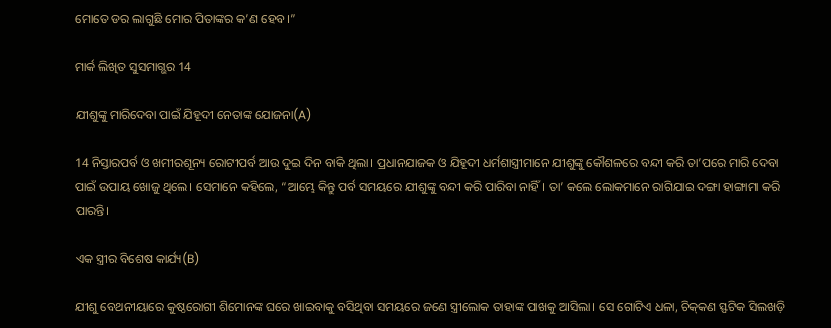ମୋତେ ଡର ଲାଗୁଛି ମୋର ପିତାଙ୍କର କ’ଣ ହେବ।”

ମାର୍କ ଲିଖିତ ସୁସମାଗ୍ଭର 14

ଯୀଶୁଙ୍କୁ ମାରିଦେବା ପାଇଁ ଯିହୂଦୀ ନେତାଙ୍କ ଯୋଜନା(A)

14 ନିସ୍ତାରପର୍ବ ଓ ଖମୀରଶୂନ୍ୟ ରୋଟୀପର୍ବ ଆଉ ଦୁଇ ଦିନ ବାକି ଥିଲା। ପ୍ରଧାନଯାଜକ ଓ ଯିହୂଦୀ ଧର୍ମଶାସ୍ତ୍ରୀମାନେ ଯୀଶୁଙ୍କୁ କୌଶଳରେ ବନ୍ଦୀ କରି ତା’ପରେ ମାରି ଦେବା ପାଇଁ ଉପାୟ ଖୋଜୁ ଥିଲେ। ସେମାନେ କହିଲେ, “ଆମ୍ଭେ କିନ୍ତୁ ପର୍ବ ସମୟରେ ଯୀଶୁଙ୍କୁ ବନ୍ଦୀ କରି ପାରିବା ନାହିଁ। ତା’ କଲେ ଲୋକମାନେ ରାଗିଯାଇ ଦଙ୍ଗା ହାଙ୍ଗାମା କରି ପାରନ୍ତି।

ଏକ ସ୍ତ୍ରୀର ବିଶେଷ କାର୍ଯ୍ୟ(B)

ଯୀଶୁ ବେଥନୀୟାରେ କୁଷ୍ଠରୋଗୀ ଶିମୋନଙ୍କ ଘରେ ଖାଇବାକୁ ବସିଥିବା ସମୟରେ ଜଣେ ସ୍ତ୍ରୀଲୋକ ତାହାଙ୍କ ପାଖକୁ ଆସିଲା। ସେ ଗୋଟିଏ ଧଳା, ଚି‌‌କ୍‌‌କଣ ସ୍ଫଟିକ ସିଲଖଡ଼ି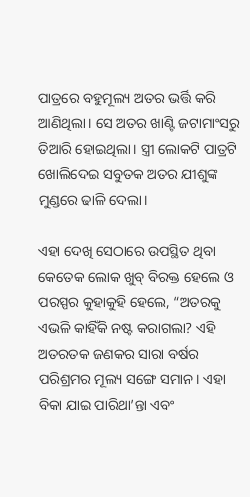ପାତ୍ରରେ ବହୁମୂଲ୍ୟ ଅତର ଭର୍ତ୍ତି କରି ଆଣିଥିଲା। ସେ ଅତର ଖାଣ୍ଟି ଜଟାମାଂସରୁ ତିଆରି ହୋଇଥିଲା। ସ୍ତ୍ରୀ ଲୋକଟି ପାତ୍ରଟି ଖୋଲିଦେଇ ସବୁତକ ଅତର ଯୀଶୁଙ୍କ ମୁଣ୍ଡରେ ଢାଳି ଦେଲା।

ଏହା ଦେଖି ସେଠାରେ ଉପସ୍ଥିତ ଥିବା କେତେକ ଲୋକ ଖୁବ୍ ବିରକ୍ତ ହେଲେ ଓ ପରସ୍ପର କୁହାକୁହି ହେଲେ, “ଅତରକୁ ଏଭଳି କାହିଁକି ନଷ୍ଟ କରାଗଲା? ଏହି ଅତରତକ ଜଣକର ସାରା ବର୍ଷର ପରିଶ୍ରମର ମୂଲ୍ୟ ସଙ୍ଗେ ସମାନ। ଏହା ବିକା ଯାଇ ପାରିଥା’ନ୍ତା ଏବଂ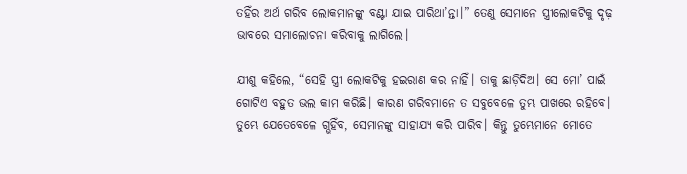ତହିଁର ଅର୍ଥ ଗରିବ ଲୋକମାନଙ୍କୁ ବଣ୍ଟା ଯାଇ ପାରିଥା’ନ୍ତା।” ତେଣୁ ସେମାନେ ସ୍ତ୍ରୀଲୋକଟିକୁ ଦୃଢ଼ ଭାବରେ ସମାଲୋଚନା କରିବାକୁ ଲାଗିଲେ।

ଯୀଶୁ କହିଲେ, “ସେହି ସ୍ତ୍ରୀ ଲୋକଟିକୁ ହଇରାଣ କର ନାହିଁ। ତାକୁ ଛାଡ଼ିଦିଅ। ସେ ମୋ’ ପାଇଁ ଗୋଟିଏ ବହୁତ ଭଲ କାମ କରିଛି। କାରଣ ଗରିବମାନେ ତ ସବୁବେଳେ ତୁମ୍ଭ ପାଖରେ ରହିବେ। ତୁମ୍ଭେ ଯେତେବେଳେ ଗ୍ଭହିଁବ, ସେମାନଙ୍କୁ ସାହାଯ୍ୟ କରି ପାରିବ। କିନ୍ତୁ ତୁମ୍ଭେମାନେ ମୋତେ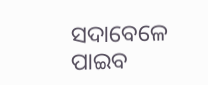ସଦାବେଳେ ପାଇବ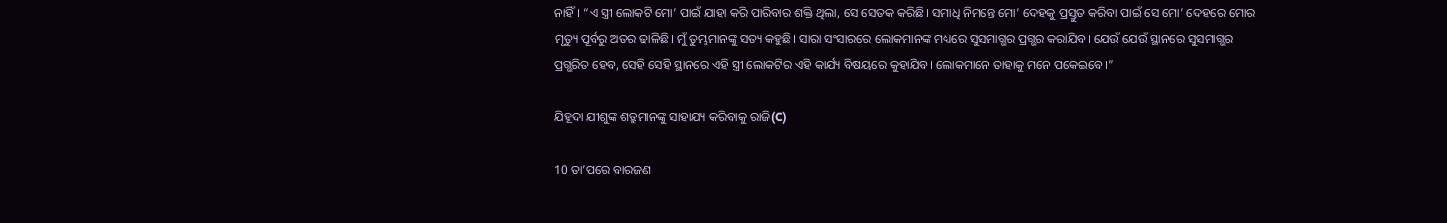ନାହିଁ। “ଏ ସ୍ତ୍ରୀ ଲୋକଟି ମୋ’ ପାଇଁ ଯାହା କରି ପାରିବାର ଶକ୍ତି ଥିଲା, ସେ ସେତକ କରିଛି। ସମାଧି ନିମନ୍ତେ ମୋ’ ଦେହକୁ ପ୍ରସ୍ତୁତ କରିବା ପାଇଁ ସେ ମୋ’ ଦେହରେ ମୋର ମୃତ୍ୟୁ ପୂର୍ବରୁ ଅତର ଢାଳିଛି। ମୁଁ ତୁମ୍ଭମାନଙ୍କୁ ସତ୍ୟ କହୁଛି। ସାରା ସଂସାରରେ ଲୋକମାନଙ୍କ ମଧ୍ୟରେ ସୁସମାଗ୍ଭର ପ୍ରଗ୍ଭର କରାଯିବ। ଯେଉଁ ଯେଉଁ ସ୍ଥାନରେ ସୁସମାଗ୍ଭର ପ୍ରଗ୍ଭରିତ ହେବ, ସେହି ସେହି ସ୍ଥାନରେ ଏହି ସ୍ତ୍ରୀ ଲୋକଟିର ଏହି କାର୍ଯ୍ୟ ବିଷୟରେ କୁହାଯିବ। ଲୋକମାନେ ତାହାକୁ ମନେ ପକେଇବେ।”

ଯିହୂଦା ଯୀଶୁଙ୍କ ଶତ୍ରୁମାନଙ୍କୁ ସାହାଯ୍ୟ କରିବାକୁ ରାଜି(C)

10 ତା’ପରେ ବାରଜଣ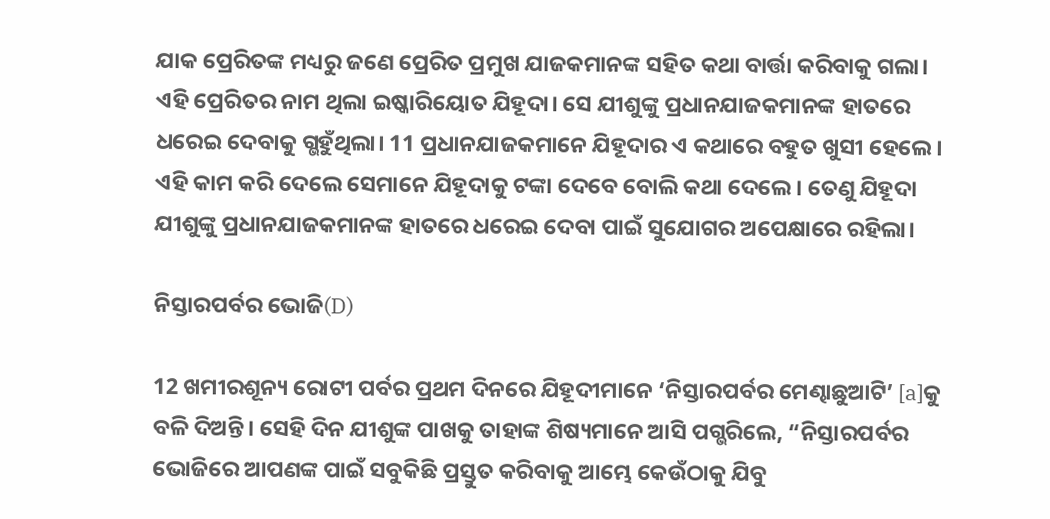ଯାକ ପ୍ରେରିତଙ୍କ ମଧ୍ୟରୁ ଜଣେ ପ୍ରେରିତ ପ୍ରମୁଖ ଯାଜକମାନଙ୍କ ସହିତ କଥା ବାର୍ତ୍ତା କରିବାକୁ ଗଲା। ଏହି ପ୍ରେରିତର ନାମ ଥିଲା ଇଷ୍କାରିୟୋତ ଯିହୂଦା। ସେ ଯୀଶୁଙ୍କୁ ପ୍ରଧାନଯାଜକମାନଙ୍କ ହାତରେ ଧରେଇ ଦେବାକୁ ଗ୍ଭହୁଁଥିଲା। 11 ପ୍ରଧାନଯାଜକମାନେ ଯିହୂଦାର ଏ କଥାରେ ବହୁତ ଖୁସୀ ହେଲେ। ଏହି କାମ କରି ଦେଲେ ସେମାନେ ଯିହୂଦାକୁ ଟଙ୍କା ଦେବେ ବୋଲି କଥା ଦେଲେ। ତେଣୁ ଯିହୂଦା ଯୀଶୁଙ୍କୁ ପ୍ରଧାନଯାଜକମାନଙ୍କ ହାତରେ ଧରେଇ ଦେବା ପାଇଁ ସୁଯୋଗର ଅପେକ୍ଷାରେ ରହିଲା।

ନିସ୍ତାରପର୍ବର ଭୋଜି(D)

12 ଖମୀରଶୂନ୍ୟ ରୋଟୀ ପର୍ବର ପ୍ରଥମ ଦିନରେ ଯିହୂଦୀମାନେ ‘ନିସ୍ତାରପର୍ବର ମେଣ୍ଢାଛୁଆଟି’ [a]କୁ ବଳି ଦିଅନ୍ତି। ସେହି ଦିନ ଯୀଶୁଙ୍କ ପାଖକୁ ତାହାଙ୍କ ଶିଷ୍ୟମାନେ ଆସି ପଗ୍ଭରିଲେ, “ନିସ୍ତାରପର୍ବର ଭୋଜିରେ ଆପଣଙ୍କ ପାଇଁ ସବୁକିଛି ପ୍ରସ୍ତୁତ କରିବାକୁ ଆମ୍ଭେ କେଉଁଠାକୁ ଯିବୁ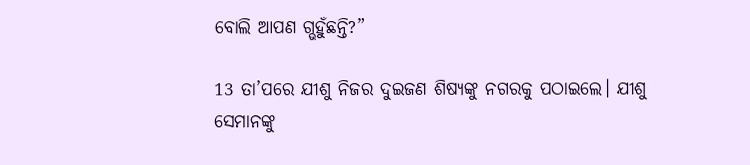ବୋଲି ଆପଣ ଗ୍ଭହୁଁଛନ୍ତି?”

13 ତା’ପରେ ଯୀଶୁ ନିଜର ଦୁଇଜଣ ଶିଷ୍ୟଙ୍କୁ ନଗରକୁ ପଠାଇଲେ। ଯୀଶୁ ସେମାନଙ୍କୁ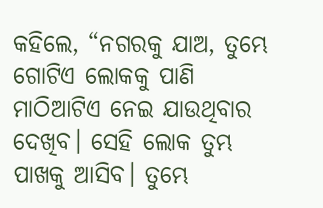କହିଲେ, “ନଗରକୁ ଯାଅ, ତୁମ୍ଭେ ଗୋଟିଏ ଲୋକକୁ ପାଣି ମାଠିଆଟିଏ ନେଇ ଯାଉଥିବାର ଦେଖିବ। ସେହି ଲୋକ ତୁମ୍ଭ ପାଖକୁ ଆସିବ। ତୁମ୍ଭେ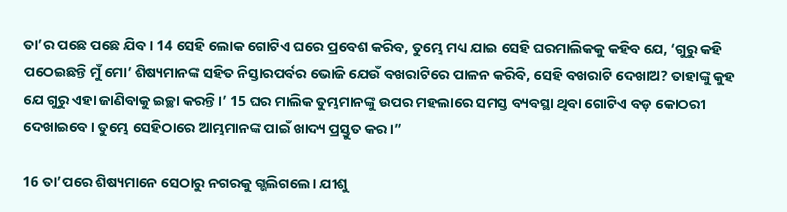ତା’ର ପଛେ ପଛେ ଯିବ। 14 ସେହି ଲୋକ ଗୋଟିଏ ଘରେ ପ୍ରବେଶ କରିବ, ତୁମ୍ଭେ ମଧ୍ୟ ଯାଇ ସେହି ଘରମାଲିକକୁ କହିବ ଯେ, ‘ଗୁରୁ କହି ପଠେଇଛନ୍ତି ମୁଁ ମୋ’ ଶିଷ୍ୟମାନଙ୍କ ସହିତ ନିସ୍ତାରପର୍ବର ଭୋଜି ଯେଉଁ ବଖରାଟିରେ ପାଳନ କରିବି, ସେହି ବଖରାଟି ଦେଖାଅ? ତାହାଙ୍କୁ କୁହ ଯେ ଗୁରୁ ଏହା ଜାଣିବାକୁ ଇଚ୍ଛା କରନ୍ତି।’ 15 ଘର ମାଲିକ ତୁମ୍ଭମାନଙ୍କୁ ଉପର ମହଲାରେ ସମସ୍ତ ବ୍ୟବସ୍ଥା ଥିବା ଗୋଟିଏ ବଡ଼ କୋଠରୀ ଦେଖାଇବେ। ତୁମ୍ଭେ ସେହିଠାରେ ଆମ୍ଭମାନଙ୍କ ପାଇଁ ଖାଦ୍ୟ ପ୍ରସ୍ତୁତ କର।”

16 ତା’ପରେ ଶିଷ୍ୟମାନେ ସେଠାରୁ ନଗରକୁ ଗ୍ଭଲିଗଲେ। ଯୀଶୁ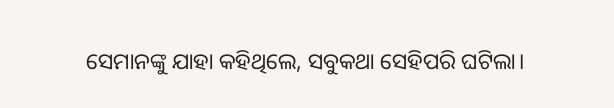ସେମାନଙ୍କୁ ଯାହା କହିଥିଲେ, ସବୁକଥା ସେହିପରି ଘଟିଲା।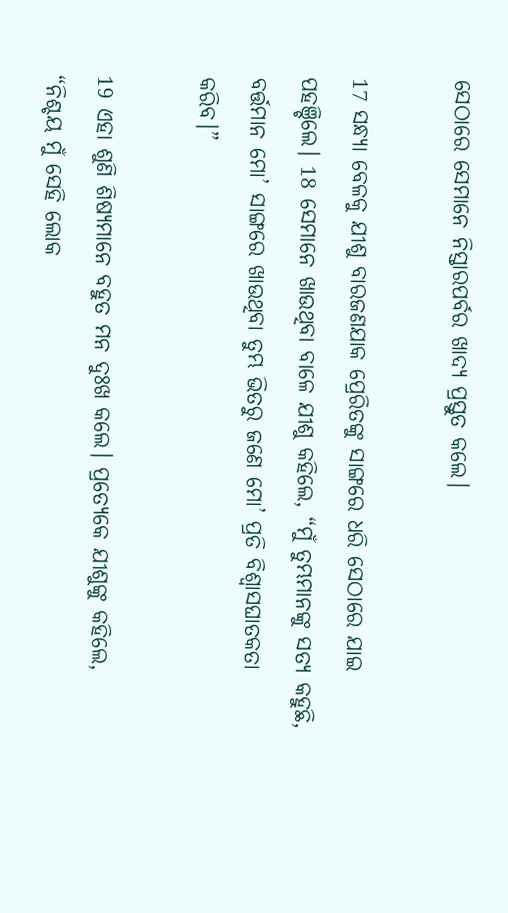ସେଠାରେ ସେମାନେ ନିସ୍ତାରପର୍ବର ଖାଦ୍ୟ ପ୍ରସ୍ତୁତ କଲେ।

17 ସନ୍ଧ୍ୟା ବେଳକୁ ଯୀଶୁ ବାରଜଣଯାକ ପ୍ରେରିତଙ୍କୁ ସାଙ୍ଗରେ ଧରି ସେଠାରେ ଯାଇ ପହଞ୍ଚିଲେ। 18 ସେମାନେ ଖାଉଥିବା ବାଳେ ଯୀଶୁ କହିଲେ, “ମୁଁ ତୁମ୍ଭମାନଙ୍କୁ ସତ୍ୟ କହୁଛି, ବର୍ତ୍ତମାନ ମୋ’ ସାଙ୍ଗରେ ଖାଉଥିବା ତୁମ୍ଭ ଭିତରୁ ଜଣେ ମୋ’ ପ୍ରତି ବିଶ୍ୱାସଘାତକତା କରିବ।”

19 ଏହା ଶୁଣି ଶିଷ୍ୟମାନେ ବହୁତ ମନ ଦୁଃଖ କଲେ। ପ୍ରତ୍ୟେକେ ଯୀଶୁଙ୍କୁ କହିଲେ, “ନିଶ୍ଚୟ ମୁଁ ସେହି ଲୋକ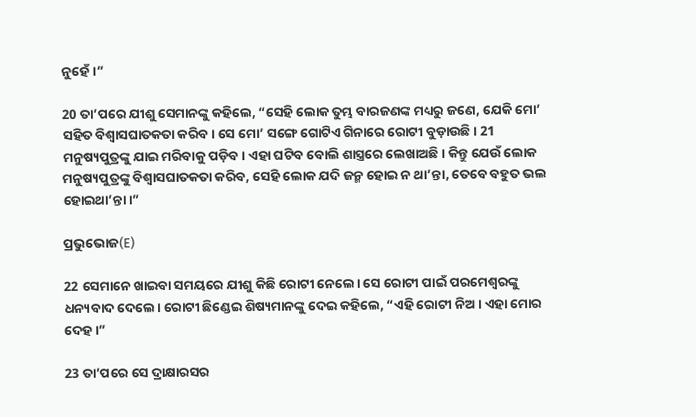ନୁହେଁ।”

20 ତା’ପରେ ଯୀଶୁ ସେମାନଙ୍କୁ କହିଲେ, “ସେହି ଲୋକ ତୁମ୍ଭ ବାରଜଣଙ୍କ ମଧ୍ୟରୁ ଜଣେ, ଯେକି ମୋ’ ସହିତ ବିଶ୍ୱାସଘାତକତା କରିବ। ସେ ମୋ’ ସଙ୍ଗେ ଗୋଟିଏ ଗିନାରେ ରୋଟୀ ବୁଡ଼ାଉଛି। 21 ମନୁଷ୍ୟପୁତ୍ରଙ୍କୁ ଯାଇ ମରିବାକୁ ପଡ଼ିବ। ଏହା ଘଟିବ ବୋଲି ଶାସ୍ତ୍ରରେ ଲେଖାଅଛି। କିନ୍ତୁ ଯେଉଁ ଲୋକ ମନୁଷ୍ୟପୁତ୍ରଙ୍କୁ ବିଶ୍ୱାସଘାତକତା କରିବ, ସେହି ଲୋକ ଯଦି ଜନ୍ମ ହୋଇ ନ ଥା’ନ୍ତା, ତେବେ ବହୁତ ଭଲ ହୋଇଥା’ନ୍ତା।”

ପ୍ରଭୁଭୋଜ(E)

22 ସେମାନେ ଖାଇବା ସମୟରେ ଯୀଶୁ କିଛି ରୋଟୀ ନେଲେ। ସେ ରୋଟୀ ପାଇଁ ପରମେଶ୍ୱରଙ୍କୁ ଧନ୍ୟବାଦ ଦେଲେ। ରୋଟୀ ଛିଣ୍ଡେଇ ଶିଷ୍ୟମାନଙ୍କୁ ଦେଇ କହିଲେ, “ଏହି ରୋଟୀ ନିଅ। ଏହା ମୋର ଦେହ।”

23 ତା’ପରେ ସେ ଦ୍ରାକ୍ଷାରସର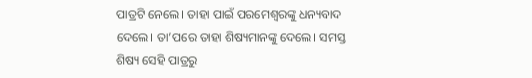ପାତ୍ରଟି ନେଲେ। ତାହା ପାଇଁ ପରମେଶ୍ୱରଙ୍କୁ ଧନ୍ୟବାଦ ଦେଲେ। ତା’ପରେ ତାହା ଶିଷ୍ୟମାନଙ୍କୁ ଦେଲେ। ସମସ୍ତ ଶିଷ୍ୟ ସେହି ପାତ୍ରରୁ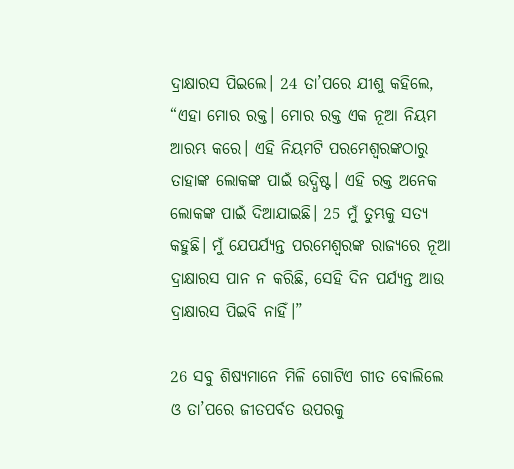ଦ୍ରାକ୍ଷାରସ ପିଇଲେ। 24 ତା’ପରେ ଯୀଶୁ କହିଲେ, “ଏହା ମୋର ରକ୍ତ। ମୋର ରକ୍ତ ଏକ ନୂଆ ନିୟମ ଆରମ୍ଭ କରେ। ଏହି ନିୟମଟି ପରମେଶ୍ୱରଙ୍କଠାରୁ ତାହାଙ୍କ ଲୋକଙ୍କ ପାଇଁ ଉଦ୍ଧିଷ୍ଟ। ଏହି ରକ୍ତ ଅନେକ ଲୋକଙ୍କ ପାଇଁ ଦିଆଯାଇଛି। 25 ମୁଁ ତୁମ୍ଭକୁ ସତ୍ୟ କହୁଛି। ମୁଁ ଯେପର୍ଯ୍ୟନ୍ତ ପରମେଶ୍ୱରଙ୍କ ରାଜ୍ୟରେ ନୂଆ ଦ୍ରାକ୍ଷାରସ ପାନ ନ କରିଛି, ସେହି ଦିନ ପର୍ଯ୍ୟନ୍ତ ଆଉ ଦ୍ରାକ୍ଷାରସ ପିଇବି ନାହିଁ।”

26 ସବୁ ଶିଷ୍ୟମାନେ ମିଳି ଗୋଟିଏ ଗୀତ ବୋଲିଲେ ଓ ତା’ପରେ ଜୀତପର୍ବତ ଉପରକୁ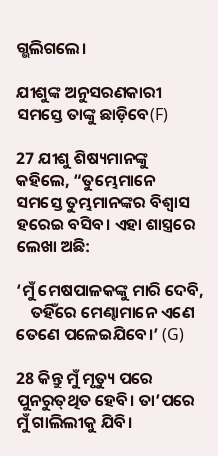ଗ୍ଭଲିଗଲେ।

ଯୀଶୁଙ୍କ ଅନୁସରଣକାରୀ ସମସ୍ତେ ତାଙ୍କୁ ଛାଡ଼ିବେ(F)

27 ଯୀଶୁ ଶିଷ୍ୟମାନଙ୍କୁ କହିଲେ, “ତୁମ୍ଭେମାନେ ସମସ୍ତେ ତୁମ୍ଭମାନଙ୍କର ବିଶ୍ୱାସ ହରେଇ ବସିବ। ଏହା ଶାସ୍ତ୍ରରେ ଲେଖା ଅଛି:

‘ମୁଁ ମେଷପାଳକଙ୍କୁ ମାରି ଦେବି,
    ତହିଁରେ ମେଣ୍ଢାମାନେ ଏଣେ ତେଣେ ପଳେଇଯିବେ।’ (G)

28 କିନ୍ତୁ ମୁଁ ମୃତ୍ୟୁ ପରେ ପୁନରୁ‌ତ୍‌ଥିତ ହେବି। ତା’ପରେ ମୁଁ ଗାଲିଲୀକୁ ଯିବି।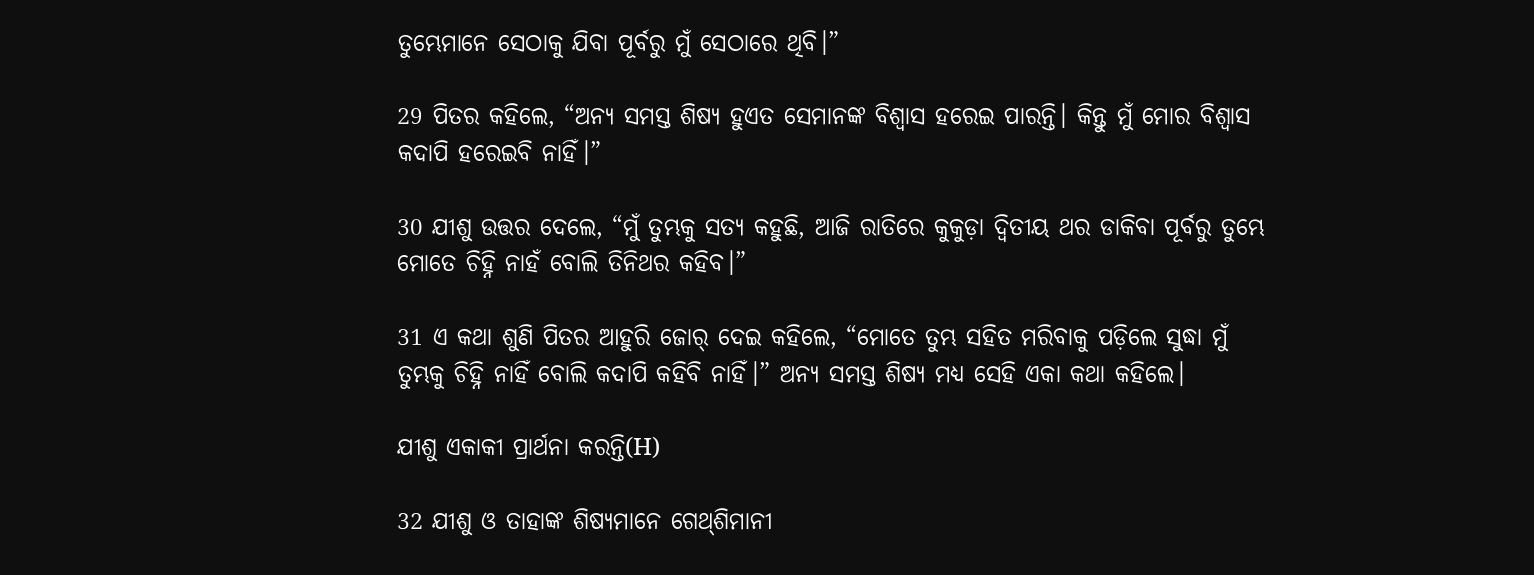ତୁମ୍ଭେମାନେ ସେଠାକୁ ଯିବା ପୂର୍ବରୁ ମୁଁ ସେଠାରେ ଥିବି।”

29 ପିତର କହିଲେ, “ଅନ୍ୟ ସମସ୍ତ ଶିଷ୍ୟ ହୁଏତ ସେମାନଙ୍କ ବିଶ୍ୱାସ ହରେଇ ପାରନ୍ତି। କିନ୍ତୁ ମୁଁ ମୋର ବିଶ୍ୱାସ କଦାପି ହରେଇବି ନାହିଁ।”

30 ଯୀଶୁ ଉତ୍ତର ଦେଲେ, “ମୁଁ ତୁମ୍ଭକୁ ସତ୍ୟ କହୁଛି, ଆଜି ରାତିରେ କୁକୁଡ଼ା ଦ୍ୱିତୀୟ ଥର ଡାକିବା ପୂର୍ବରୁ ତୁମ୍ଭେ ମୋତେ ଚିହ୍ନି ନାହଁ ବୋଲି ତିନିଥର କହିବ।”

31 ଏ କଥା ଶୁଣି ପିତର ଆହୁରି ଜୋର୍ ଦେଇ କହିଲେ, “ମୋତେ ତୁମ୍ଭ ସହିତ ମରିବାକୁ ପଡ଼ିଲେ ସୁଦ୍ଧା ମୁଁ ତୁମ୍ଭକୁ ଚିହ୍ନି ନାହିଁ ବୋଲି କଦାପି କହିବି ନାହିଁ।” ଅନ୍ୟ ସମସ୍ତ ଶିଷ୍ୟ ମଧ୍ୟ ସେହି ଏକା କଥା କହିଲେ।

ଯୀଶୁ ଏକାକୀ ପ୍ରାର୍ଥନା କରନ୍ତି(H)

32 ଯୀଶୁ ଓ ତାହାଙ୍କ ଶିଷ୍ୟମାନେ ଗେ‌ଥ୍‌ଶିମାନୀ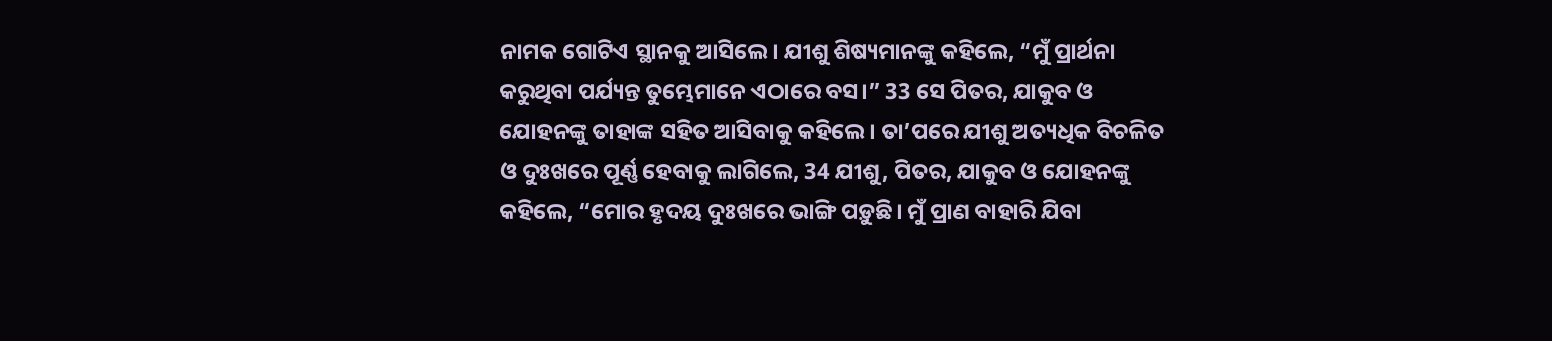ନାମକ ଗୋଟିଏ ସ୍ଥାନକୁ ଆସିଲେ। ଯୀଶୁ ଶିଷ୍ୟମାନଙ୍କୁ କହିଲେ, “ମୁଁ ପ୍ରାର୍ଥନା କରୁଥିବା ପର୍ଯ୍ୟନ୍ତ ତୁମ୍ଭେମାନେ ଏଠାରେ ବସ।” 33 ସେ ପିତର, ଯାକୁବ ଓ ଯୋହନଙ୍କୁ ତାହାଙ୍କ ସହିତ ଆସିବାକୁ କହିଲେ। ତା’ପରେ ଯୀଶୁ ଅତ୍ୟଧିକ ବିଚଳିତ ଓ ଦୁଃଖରେ ପୂର୍ଣ୍ଣ ହେବାକୁ ଲାଗିଲେ, 34 ଯୀଶୁ, ପିତର, ଯାକୁବ ଓ ଯୋହନଙ୍କୁ କହିଲେ, “ମୋର ହୃଦୟ ଦୁଃଖରେ ଭାଙ୍ଗି ପଡ଼ୁଛି। ମୁଁ ପ୍ରାଣ ବାହାରି ଯିବା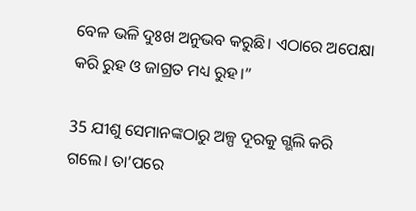ବେଳ ଭଳି ଦୁଃଖ ଅନୁଭବ କରୁଛି। ଏଠାରେ ଅପେକ୍ଷା କରି ରୁହ ଓ ଜାଗ୍ରତ ମଧ୍ୟ ରୁହ।”

35 ଯୀଶୁ ସେମାନଙ୍କଠାରୁ ଅଳ୍ପ ଦୂରକୁ ଗ୍ଭଲି କରି ଗଲେ। ତା’ପରେ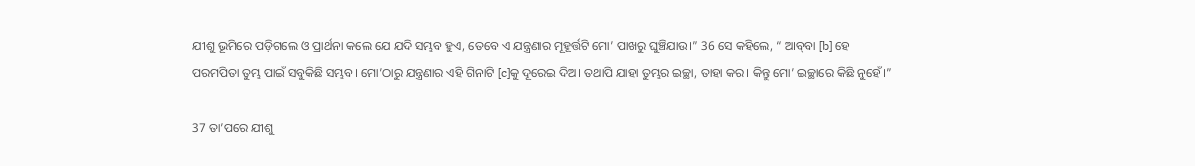ଯୀଶୁ ଭୂମିରେ ପଡ଼ିଗଲେ ଓ ପ୍ରାର୍ଥନା କଲେ ଯେ ଯଦି ସମ୍ଭବ ହୁଏ, ତେବେ ଏ ଯନ୍ତ୍ରଣାର ମୂହୂର୍ତ୍ତଟି ମୋ’ ପାଖରୁ ଘୁଞ୍ଚିଯାଉ।” 36 ସେ କହିଲେ, “ ଆ‌ବ୍‌‌‌‌ବା [b] ହେ ପରମପିତା ତୁମ୍ଭ ପାଇଁ ସବୁକିଛି ସମ୍ଭବ। ମୋ’ଠାରୁ ଯନ୍ତ୍ରଣାର ଏହି ଗିନାଟି [c]କୁ ଦୂରେଇ ଦିଅ। ତଥାପି ଯାହା ତୁମ୍ଭର ଇଚ୍ଛା, ତାହା କର। କିନ୍ତୁ ମୋ’ ଇଚ୍ଛାରେ କିଛି ନୁହେଁ।”

37 ତା’ପରେ ଯୀଶୁ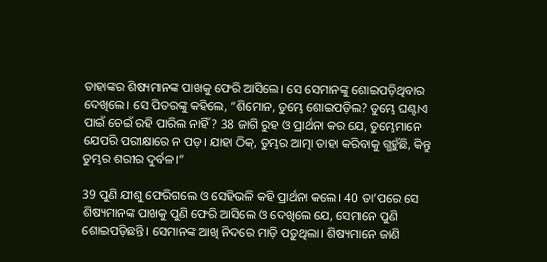ତାହାଙ୍କର ଶିଷ୍ୟମାନଙ୍କ ପାଖକୁ ଫେରି ଆସିଲେ। ସେ ସେମାନଙ୍କୁ ଶୋଇପଡ଼ିଥିବାର ଦେଖିଲେ। ସେ ପିତରଙ୍କୁ କହିଲେ, “ଶିମୋନ, ତୁମ୍ଭେ ଶୋଇପଡ଼ିଲ? ତୁମ୍ଭେ ଘଣ୍ଟାଏ ପାଇଁ ଚେଇଁ ରହି ପାରିଲ ନାହିଁ? 38 ଜାଗି ରୁହ ଓ ପ୍ରାର୍ଥନା କର ଯେ, ତୁମ୍ଭେମାନେ ଯେପରି ପରୀକ୍ଷାରେ ନ ପଡ଼। ଯାହା ଠିକ୍, ତୁମ୍ଭର ଆତ୍ମା ତାହା କରିବାକୁ ଗ୍ଭହୁଁଛି, କିନ୍ତୁ ତୁମ୍ଭର ଶରୀର ଦୁର୍ବଳ।”

39 ପୁଣି ଯୀଶୁ ଫେରିଗଲେ ଓ ସେହିଭଳି କହି ପ୍ରାର୍ଥନା କଲେ। 40 ତା’ପରେ ସେ ଶିଷ୍ୟମାନଙ୍କ ପାଖକୁ ପୁଣି ଫେରି ଆସିଲେ ଓ ଦେଖିଲେ ଯେ, ସେମାନେ ପୁଣି ଶୋଇପଡ଼ିଛନ୍ତି। ସେମାନଙ୍କ ଆଖି ନିଦରେ ମାଡ଼ି ପଡ଼ୁଥିଲା। ଶିଷ୍ୟମାନେ ଜାଣି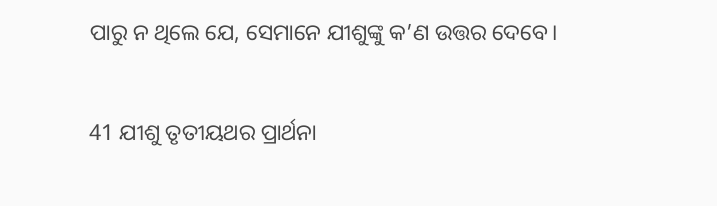ପାରୁ ନ ଥିଲେ ଯେ, ସେମାନେ ଯୀଶୁଙ୍କୁ କ’ଣ ଉତ୍ତର ଦେବେ।

41 ଯୀଶୁ ତୃତୀୟଥର ପ୍ରାର୍ଥନା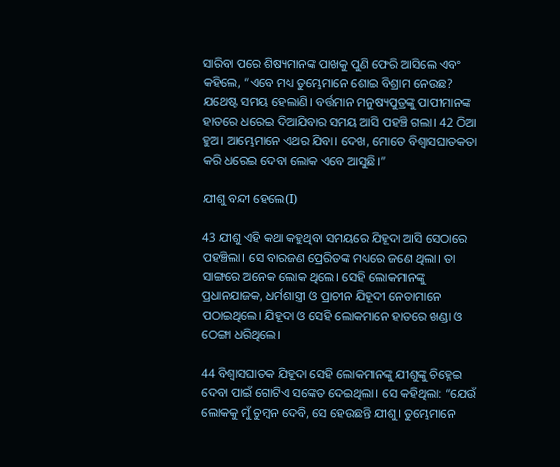ସାରିବା ପରେ ଶିଷ୍ୟମାନଙ୍କ ପାଖକୁ ପୁଣି ଫେରି ଆସିଲେ ଏବଂ କହିଲେ, “ଏବେ ମଧ୍ୟ ତୁମ୍ଭେମାନେ ଶୋଇ ବିଶ୍ରାମ ନେଉଛ? ଯଥେଷ୍ଟ ସମୟ ହେଲାଣି। ବର୍ତ୍ତମାନ ମନୁଷ୍ୟପୁତ୍ରଙ୍କୁ ପାପୀମାନଙ୍କ ହାତରେ ଧରେଇ ଦିଆଯିବାର ସମୟ ଆସି ପହଞ୍ଚି ଗଲା। 42 ଠିଆ ହୁଅ। ଆମ୍ଭେମାନେ ଏଥର ଯିବା। ଦେଖ, ମୋତେ ବିଶ୍ୱାସଘାତକତା କରି ଧରେଇ ଦେବା ଲୋକ ଏବେ ଆସୁଛି।”

ଯୀଶୁ ବନ୍ଦୀ ହେଲେ(I)

43 ଯୀଶୁ ଏହି କଥା କହୁଥିବା ସମୟରେ ଯିହୂଦା ଆସି ସେଠାରେ ପହଞ୍ଚିଲା। ସେ ବାରଜଣ ପ୍ରେରିତଙ୍କ ମଧ୍ୟରେ ଜଣେ ଥିଲା। ତା ସାଙ୍ଗରେ ଅନେକ ଲୋକ ଥିଲେ। ସେହି ଲୋକମାନଙ୍କୁ ପ୍ରଧାନଯାଜକ, ଧର୍ମଶାସ୍ତ୍ରୀ ଓ ପ୍ରାଚୀନ ଯିହୂଦୀ ନେତାମାନେ ପଠାଇଥିଲେ। ଯିହୂଦା ଓ ସେହି ଲୋକମାନେ ହାତରେ ଖଣ୍ଡା ଓ ଠେଙ୍ଗା ଧରିଥିଲେ।

44 ବିଶ୍ୱାସଘାତକ ଯିହୂଦା ସେହି ଲୋକମାନଙ୍କୁ ଯୀଶୁଙ୍କୁ ଚିହ୍ନେଇ ଦେବା ପାଇଁ ଗୋଟିଏ ସଙ୍କେତ ଦେଇଥିଲା। ସେ କହିଥିଲା: “ଯେଉଁ ଲୋକକୁ ମୁଁ ଚୁମ୍ବନ ଦେବି, ସେ ହେଉଛନ୍ତି ଯୀଶୁ। ତୁମ୍ଭେମାନେ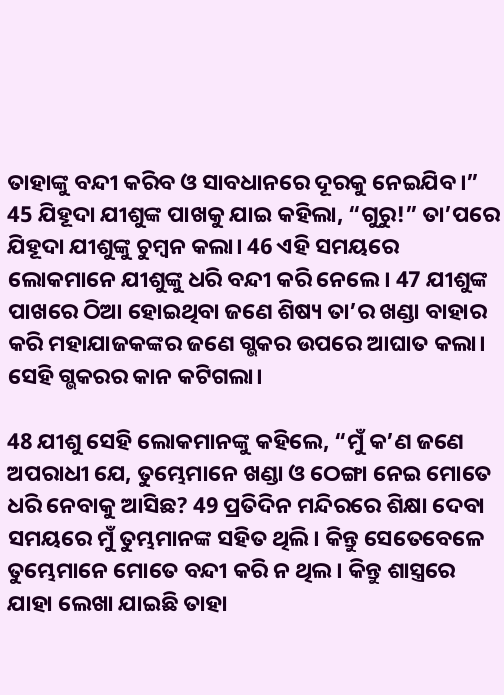ତାହାଙ୍କୁ ବନ୍ଦୀ କରିବ ଓ ସାବଧାନରେ ଦୂରକୁ ନେଇଯିବ।” 45 ଯିହୂଦା ଯୀଶୁଙ୍କ ପାଖକୁ ଯାଇ କହିଲା, “ଗୁରୁ!” ତା’ପରେ ଯିହୂଦା ଯୀଶୁଙ୍କୁ ଚୁମ୍ବନ କଲା। 46 ଏହି ସମୟରେ ଲୋକମାନେ ଯୀଶୁଙ୍କୁ ଧରି ବନ୍ଦୀ କରି ନେଲେ। 47 ଯୀଶୁଙ୍କ ପାଖରେ ଠିଆ ହୋଇଥିବା ଜଣେ ଶିଷ୍ୟ ତା’ର ଖଣ୍ଡା ବାହାର କରି ମହାଯାଜକଙ୍କର ଜଣେ ଗ୍ଭକର ଉପରେ ଆଘାତ କଲା। ସେହି ଗ୍ଭକରର କାନ କଟିଗଲା।

48 ଯୀଶୁ ସେହି ଲୋକମାନଙ୍କୁ କହିଲେ, “ମୁଁ କ’ଣ ଜଣେ ଅପରାଧୀ ଯେ, ତୁମ୍ଭେମାନେ ଖଣ୍ଡା ଓ ଠେଙ୍ଗା ନେଇ ମୋତେ ଧରି ନେବାକୁ ଆସିଛ? 49 ପ୍ରତିଦିନ ମନ୍ଦିରରେ ଶିକ୍ଷା ଦେବା ସମୟରେ ମୁଁ ତୁମ୍ଭମାନଙ୍କ ସହିତ ଥିଲି। କିନ୍ତୁ ସେତେବେଳେ ତୁମ୍ଭେମାନେ ମୋତେ ବନ୍ଦୀ କରି ନ ଥିଲ। କିନ୍ତୁ ଶାସ୍ତ୍ରରେ ଯାହା ଲେଖା ଯାଇଛି ତାହା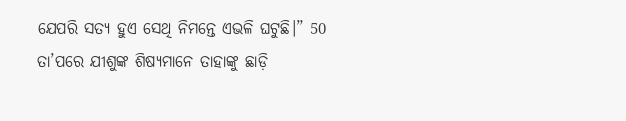ଯେପରି ସତ୍ୟ ହୁଏ ସେଥି ନିମନ୍ତେ ଏଭଳି ଘଟୁଛି।” 50 ତା’ପରେ ଯୀଶୁଙ୍କ ଶିଷ୍ୟମାନେ ତାହାଙ୍କୁ ଛାଡ଼ି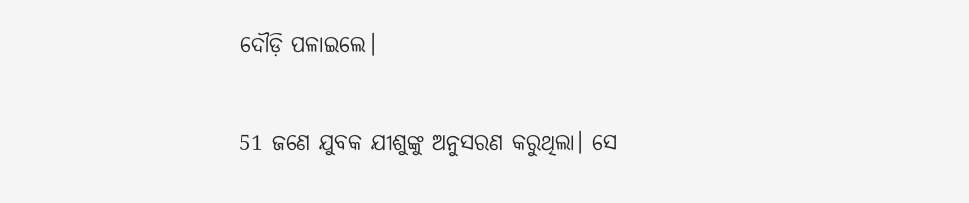ଦୌଡ଼ି ପଳାଇଲେ।

51 ଜଣେ ଯୁବକ ଯୀଶୁଙ୍କୁ ଅନୁସରଣ କରୁଥିଲା। ସେ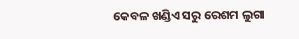କେବଳ ଖଣ୍ଡିଏ ସରୁ ରେଶମ ଲୁଗା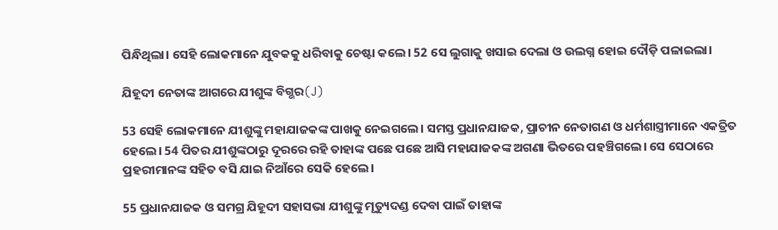ପିନ୍ଧିଥିଲା। ସେହି ଲୋକମାନେ ଯୁବକକୁ ଧରିବାକୁ ଚେଷ୍ଟା କଲେ। 52 ସେ ଲୁଗାକୁ ଖସାଇ ଦେଲା ଓ ଉଲଗ୍ନ ହୋଇ ଦୌଡ଼ି ପଳାଇଲା।

ଯିହୂଦୀ ନେତାଙ୍କ ଆଗରେ ଯୀଶୁଙ୍କ ବିଗ୍ଭର(J)

53 ସେହି ଲୋକମାନେ ଯୀଶୁଙ୍କୁ ମହାଯାଜକଙ୍କ ପାଖକୁ ନେଇଗଲେ। ସମସ୍ତ ପ୍ରଧାନଯାଜକ, ପ୍ରାଚୀନ ନେତାଗଣ ଓ ଧର୍ମଶାସ୍ତ୍ରୀମାନେ ଏକତ୍ରିତ ହେଲେ। 54 ପିତର ଯୀଶୁଙ୍କଠାରୁ ଦୂରରେ ରହି ତାହାଙ୍କ ପଛେ ପଛେ ଆସି ମହାଯାଜକଙ୍କ ଅଗଣା ଭିତରେ ପହଞ୍ଚିଗଲେ। ସେ ସେଠାରେ ପ୍ରହରୀମାନଙ୍କ ସହିତ ବସି ଯାଇ ନିଆଁରେ ସେକି ହେଲେ।

55 ପ୍ରଧାନଯାଜକ ଓ ସମଗ୍ର ଯିହୂଦୀ ସହାସଭା ଯୀଶୁଙ୍କୁ ମୃତ୍ୟୁଦଣ୍ଡ ଦେବା ପାଇଁ ତାହାଙ୍କ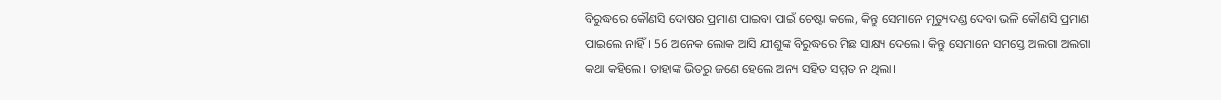ବିରୁଦ୍ଧରେ କୌଣସି ଦୋଷର ପ୍ରମାଣ ପାଇବା ପାଇଁ ଚେଷ୍ଟା କଲେ, କିନ୍ତୁ ସେମାନେ ମୃତ୍ୟୁଦଣ୍ଡ ଦେବା ଭଳି କୌଣସି ପ୍ରମାଣ ପାଇଲେ ନାହିଁ। 56 ଅନେକ ଲୋକ ଆସି ଯୀଶୁଙ୍କ ବିରୁଦ୍ଧରେ ମିଛ ସାକ୍ଷ୍ୟ ଦେଲେ। କିନ୍ତୁ ସେମାନେ ସମସ୍ତେ ଅଲଗା ଅଲଗା କଥା କହିଲେ। ତାହାଙ୍କ ଭିତରୁ ଜଣେ ହେଲେ ଅନ୍ୟ ସହିତ ସମ୍ମତ ନ ଥିଲା।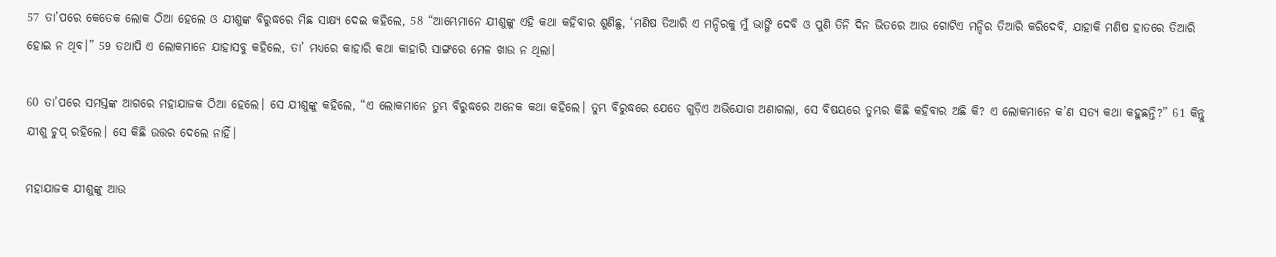57 ତା’ପରେ କେତେକ ଲୋକ ଠିଆ ହେଲେ ଓ ଯୀଶୁଙ୍କ ବିରୁଦ୍ଧରେ ମିଛ ସାକ୍ଷ୍ୟ ଦେଇ କହିଲେ, 58 “ଆମ୍ଭେମାନେ ଯୀଶୁଙ୍କୁ ଏହି କଥା କହିବାର ଶୁଣିଛୁ, ‘ମଣିଷ ତିଆରି ଏ ମନ୍ଦିରକୁ ମୁଁ ଭାଙ୍ଗି ଦେବି ଓ ପୁଣି ତିନି ଦିନ ଭିତରେ ଆଉ ଗୋଟିଏ ମନ୍ଦିର ତିଆରି କରିଦେବି, ଯାହାକି ମଣିଷ ହାତରେ ତିଆରି ହୋଇ ନ ଥିବ।” 59 ତଥାପି ଏ ଲୋକମାନେ ଯାହାସବୁ କହିଲେ, ତା’ ମଧ୍ୟରେ କାହାରି କଥା କାହାରି ସାଙ୍ଗରେ ମେଳ ଖାଉ ନ ଥିଲା।

60 ତା’ପରେ ସମସ୍ତଙ୍କ ଆଗରେ ମହାଯାଜକ ଠିଆ ହେଲେ। ସେ ଯୀଶୁଙ୍କୁ କହିଲେ, “ଏ ଲୋକମାନେ ତୁମ୍ଭ ବିରୁଦ୍ଧରେ ଅନେକ କଥା କହିଲେ। ତୁମ୍ଭ ବିରୁଦ୍ଧରେ ଯେତେ ଗୁଡ଼ିଏ ଅଭିଯୋଗ ଅଣାଗଲା, ସେ ବିଷୟରେ ତୁମ୍ଭର କିଛି କହିବାର ଅଛି କି? ଏ ଲୋକମାନେ କ’ଣ ସତ୍ୟ କଥା କହୁଛନ୍ତି?” 61 କିନ୍ତୁ ଯୀଶୁ ଚୁପ୍ ରହିଲେ। ସେ କିଛି ଉତ୍ତର ଦେଲେ ନାହିଁ।

ମହାଯାଜକ ଯୀଶୁଙ୍କୁ ଆଉ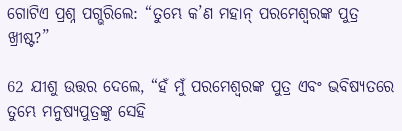ଗୋଟିଏ ପ୍ରଶ୍ନ ପଗ୍ଭରିଲେ: “ତୁମ୍ଭେ କ’ଣ ମହାନ୍ ପରମେଶ୍ୱରଙ୍କ ପୁତ୍ର ଖ୍ରୀଷ୍ଟ?”

62 ଯୀଶୁ ଉତ୍ତର ଦେଲେ, “ହଁ ମୁଁ ପରମେଶ୍ୱରଙ୍କ ପୁତ୍ର ଏବଂ ଭବିଷ୍ୟତରେ ତୁମ୍ଭେ ମନୁଷ୍ୟପୁତ୍ରଙ୍କୁ ସେହି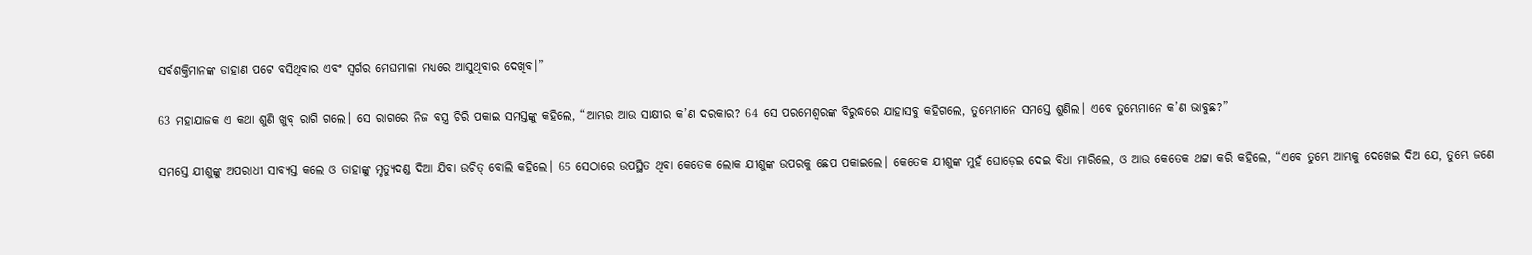ସର୍ବଶକ୍ତିମାନଙ୍କ ଡାହାଣ ପଟେ ବସିଥିବାର ଏବଂ ସ୍ୱର୍ଗର ମେଘମାଳା ମଧ୍ୟରେ ଆସୁଥିବାର ଦେଖିବ।”

63 ମହାଯାଜକ ଏ କଥା ଶୁଣି ଖୁବ୍ ରାଗି ଗଲେ। ସେ ରାଗରେ ନିଜ ବସ୍ତ୍ର ଚିରି ପକାଇ ସମସ୍ତଙ୍କୁ କହିଲେ, “ଆମ୍ଭର ଆଉ ସାକ୍ଷୀର କ’ଣ ଦରକାର? 64 ସେ ପରମେଶ୍ୱରଙ୍କ ବିରୁଦ୍ଧରେ ଯାହାସବୁ କହିଗଲେ, ତୁମ୍ଭେମାନେ ସମସ୍ତେ ଶୁଣିଲ। ଏବେ ତୁମ୍ଭେମାନେ କ’ଣ ଭାବୁଛ?”

ସମସ୍ତେ ଯୀଶୁଙ୍କୁ ଅପରାଧୀ ସାବ୍ୟସ୍ତ କଲେ ଓ ତାହାଙ୍କୁ ମୃତ୍ୟୁଦଣ୍ଡ ଦିଆ ଯିବା ଉଚିତ୍ ବୋଲି କହିଲେ। 65 ସେଠାରେ ଉପସ୍ଥିତ ଥିବା କେତେକ ଲୋକ ଯୀଶୁଙ୍କ ଉପରକୁ ଛେପ ପକାଇଲେ। କେତେକ ଯୀଶୁଙ୍କ ମୁହଁ ଘୋଡ଼େଇ ଦେଇ ବିଧା ମାରିଲେ, ଓ ଆଉ କେତେକ ଥଟ୍ଟା କରି କହିଲେ, “ଏବେ ତୁମ୍ଭେ ଆମ୍ଭକୁ ଦେଖେଇ ଦିଅ ଯେ, ତୁମ୍ଭେ ଜଣେ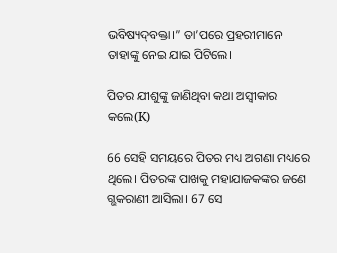ଭବିଷ୍ୟ‌ଦ୍‌ବକ୍ତା।” ତା’ପରେ ପ୍ରହରୀମାନେ ତାହାଙ୍କୁ ନେଇ ଯାଇ ପିଟିଲେ।

ପିତର ଯୀଶୁଙ୍କୁ ଜାଣିଥିବା କଥା ଅସ୍ୱୀକାର କଲେ(K)

66 ସେହି ସମୟରେ ପିତର ମଧ୍ୟ ଅଗଣା ମଧ୍ୟରେ ଥିଲେ। ପିତରଙ୍କ ପାଖକୁ ମହାଯାଜକଙ୍କର ଜଣେ ଗ୍ଭକରାଣୀ ଆସିଲା। 67 ସେ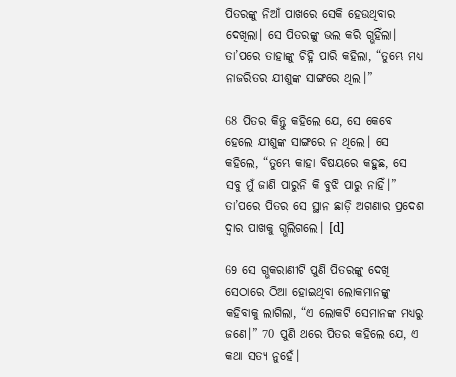ପିତରଙ୍କୁ ନିଆଁ ପାଖରେ ସେକି ହେଉଥିବାର ଦେଖିଲା। ସେ ପିତରଙ୍କୁ ଭଲ କରି ଗ୍ଭହିଁଲା। ତା’ପରେ ତାହାଙ୍କୁ ଚିହ୍ନି ପାରି କହିଲା, “ତୁମ୍ଭେ ମଧ୍ୟ ନାଜରିତର ଯୀଶୁଙ୍କ ସାଙ୍ଗରେ ଥିଲ।”

68 ପିତର କିନ୍ତୁ କହିଲେ ଯେ, ସେ କେବେ ହେଲେ ଯୀଶୁଙ୍କ ସାଙ୍ଗରେ ନ ଥିଲେ। ସେ କହିଲେ, “ତୁମ୍ଭେ କାହା ବିଷୟରେ କହୁଛ, ସେ ସବୁ ମୁଁ ଜାଣି ପାରୁନି କି ବୁଝି ପାରୁ ନାହିଁ।” ତା’ପରେ ପିତର ସେ ସ୍ଥାନ ଛାଡ଼ି ଅଗଣାର ପ୍ରଦେଶ ଦ୍ୱାର ପାଖକୁ ଗ୍ଭଲିଗଲେ। [d]

69 ସେ ଗ୍ଭକରାଣୀଟି ପୁଣି ପିତରଙ୍କୁ ଦେଖି ସେଠାରେ ଠିଆ ହୋଇଥିବା ଲୋକମାନଙ୍କୁ କହିବାକୁ ଲାଗିଲା, “ଏ ଲୋକଟି ସେମାନଙ୍କ ମଧ୍ୟରୁ ଜଣେ।” 70 ପୁଣି ଥରେ ପିତର କହିଲେ ଯେ, ଏ କଥା ସତ୍ୟ ନୁହେଁ।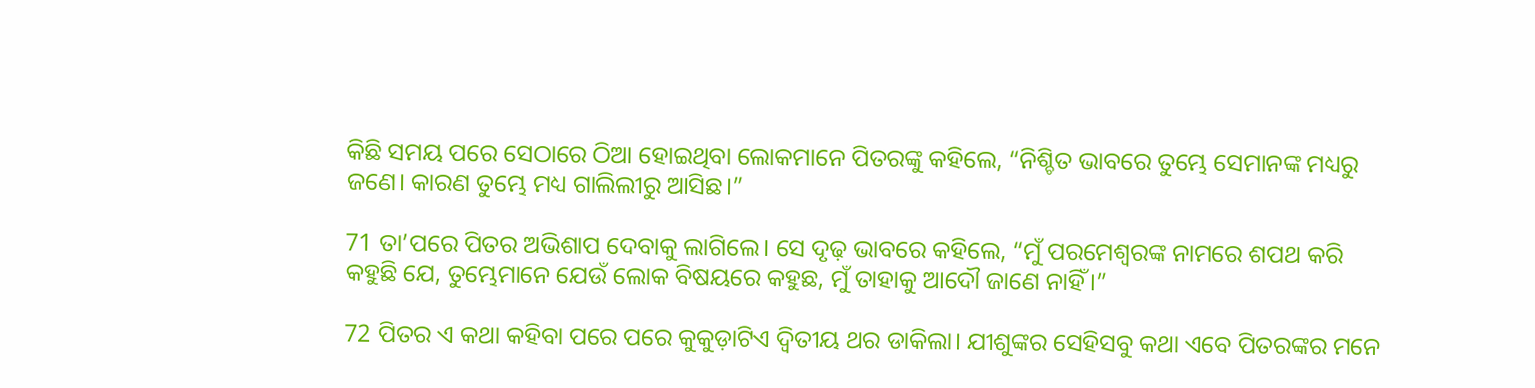କିଛି ସମୟ ପରେ ସେଠାରେ ଠିଆ ହୋଇଥିବା ଲୋକମାନେ ପିତରଙ୍କୁ କହିଲେ, “ନିଶ୍ଚିତ ଭାବରେ ତୁମ୍ଭେ ସେମାନଙ୍କ ମଧ୍ୟରୁ ଜଣେ। କାରଣ ତୁମ୍ଭେ ମଧ୍ୟ ଗାଲିଲୀରୁ ଆସିଛ।”

71 ତା’ପରେ ପିତର ଅଭିଶାପ ଦେବାକୁ ଲାଗିଲେ। ସେ ଦୃଢ଼ ଭାବରେ କହିଲେ, “ମୁଁ ପରମେଶ୍ୱରଙ୍କ ନାମରେ ଶପଥ କରି କହୁଛି ଯେ, ତୁମ୍ଭେମାନେ ଯେଉଁ ଲୋକ ବିଷୟରେ କହୁଛ, ମୁଁ ତାହାକୁ ଆଦୌ ଜାଣେ ନାହିଁ।”

72 ପିତର ଏ କଥା କହିବା ପରେ ପରେ କୁକୁଡ଼ାଟିଏ ଦ୍ୱିତୀୟ ଥର ଡାକିଲା। ଯୀଶୁଙ୍କର ସେହିସବୁ କଥା ଏବେ ପିତରଙ୍କର ମନେ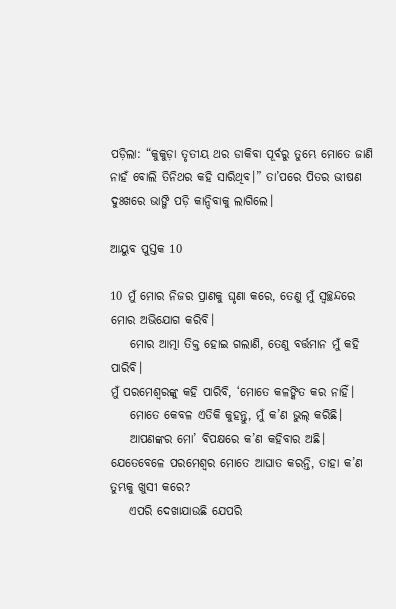ପଡ଼ିଲା: “କୁକୁଡ଼ା ତୃତୀୟ ଥର ଡାକିବା ପୂର୍ବରୁ ତୁମ୍ଭେ ମୋତେ ଜାଣି ନାହଁ ବୋଲି ତିନିଥର କହି ସାରିଥିବ।” ତା’ପରେ ପିତର ଭୀଷଣ ଦୁଃଖରେ ଭାଙ୍ଗି ପଡ଼ି କାନ୍ଦିବାକୁ ଲାଗିଲେ।

ଆୟୁବ ପୁସ୍ତକ 10

10 ମୁଁ ମୋର ନିଜର ପ୍ରାଣକୁ ଘୃଣା କରେ, ତେଣୁ ମୁଁ ସ୍ୱଚ୍ଛନ୍ଦରେ ମୋର ଅଭିଯୋଗ କରିବି।
    ମୋର ଆତ୍ମା ତିକ୍ତ ହୋଇ ଗଲାଣି, ତେଣୁ ବର୍ତ୍ତମାନ ମୁଁ କହି ପାରିବି।
ମୁଁ ପରମେଶ୍ୱରଙ୍କୁ କହି ପାରିବି, ‘ମୋତେ କଳଙ୍କିତ କର ନାହିଁ।
    ମୋତେ କେବଳ ଏତିକି କୁହନ୍ତୁ, ମୁଁ କ’ଣ ଭୁଲ୍ କରିଛି।
    ଆପଣଙ୍କର ମୋ’ ବିପକ୍ଷରେ କ’ଣ କହିବାର ଅଛି।
ଯେତେବେଳେ ପରମେଶ୍ୱର ମୋତେ ଆଘାତ କରନ୍ତି, ତାହା କ’ଣ ତୁମ୍ଭକୁ ଖୁସୀ କରେ?
    ଏପରି ଦେଖାଯାଉଛି ଯେପରି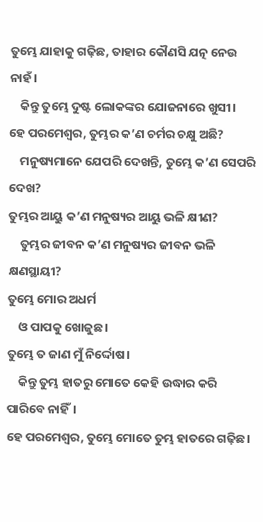ତୁମ୍ଭେ ଯାହାକୁ ଗଢ଼ିଛ, ତାହାର କୌଣସି ଯତ୍ନ ନେଉ ନାହଁ।
    କିନ୍ତୁ ତୁମ୍ଭେ ଦୁଷ୍ଟ ଲୋକଙ୍କର ଯୋଜନାରେ ଖୁସୀ।
ହେ ପରମେଶ୍ୱର, ତୁମ୍ଭର କ’ଣ ଚର୍ମର ଚକ୍ଷୁ ଅଛି?
    ମନୁଷ୍ୟମାନେ ଯେପରି ଦେଖନ୍ତି, ତୁମ୍ଭେ କ’ଣ ସେପରି ଦେଖ?
ତୁମ୍ଭର ଆୟୁ କ’ଣ ମନୁଷ୍ୟର ଆୟୁ ଭଳି କ୍ଷୀଣ?
    ତୁମ୍ଭର ଜୀବନ କ’ଣ ମନୁଷ୍ୟର ଜୀବନ ଭଳି କ୍ଷଣସ୍ଥାୟୀ?
ତୁମ୍ଭେ ମୋର ଅଧର୍ମ
    ଓ ପାପକୁ ଖୋଜୁଛ।
ତୁମ୍ଭେ ତ ଜାଣ ମୁଁ ନିର୍ଦ୍ଦୋଷ।
    କିନ୍ତୁ ତୁମ୍ଭ ହାତରୁ ମୋତେ କେହି ଉଦ୍ଧାର କରି ପାରିବେ ନାହିଁ।
ହେ ପରମେଶ୍ୱର, ତୁମ୍ଭେ ମୋତେ ତୁମ୍ଭ ହାତରେ ଗଢ଼ିଛ।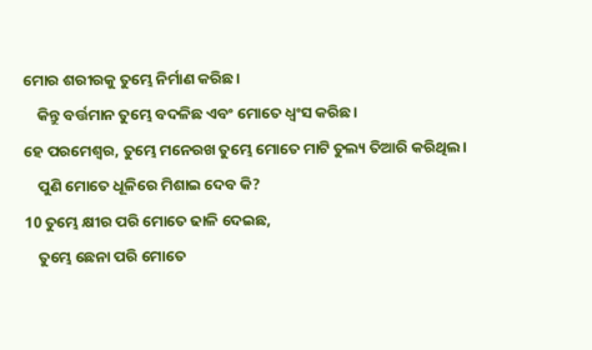ମୋର ଶରୀରକୁ ତୁମ୍ଭେ ନିର୍ମାଣ କରିଛ।
    କିନ୍ତୁ ବର୍ତ୍ତମାନ ତୁମ୍ଭେ ବଦଳିଛ ଏବଂ ମୋତେ ଧ୍ୱଂସ କରିଛ।
ହେ ପରମେଶ୍ୱର, ତୁମ୍ଭେ ମନେରଖ ତୁମ୍ଭେ ମୋତେ ମାଟି ତୁଲ୍ୟ ତିଆରି କରିଥିଲ।
    ପୁଣି ମୋତେ ଧୂଳିରେ ମିଶାଇ ଦେବ କି?
10 ତୁମ୍ଭେ କ୍ଷୀର ପରି ମୋତେ ଢାଳି ଦେଇଛ,
    ତୁମ୍ଭେ ଛେନା ପରି ମୋତେ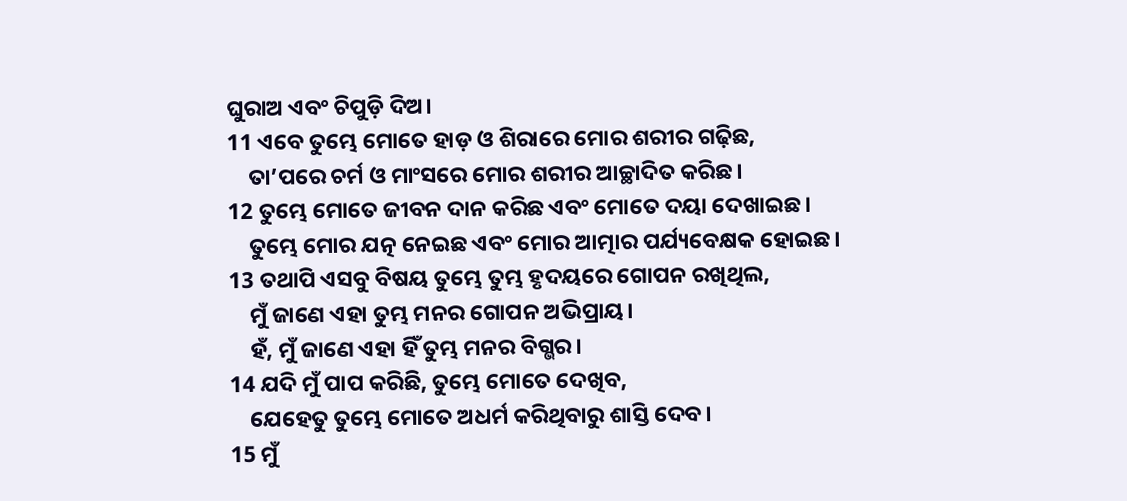ଘୁରାଅ ଏବଂ ଚିପୁଡ଼ି ଦିଅ।
11 ଏବେ ତୁମ୍ଭେ ମୋତେ ହାଡ଼ ଓ ଶିରାରେ ମୋର ଶରୀର ଗଢ଼ିଛ,
    ତା’ପରେ ଚର୍ମ ଓ ମାଂସରେ ମୋର ଶରୀର ଆଚ୍ଛାଦିତ କରିଛ।
12 ତୁମ୍ଭେ ମୋତେ ଜୀବନ ଦାନ କରିଛ ଏବଂ ମୋତେ ଦୟା ଦେଖାଇଛ।
    ତୁମ୍ଭେ ମୋର ଯତ୍ନ ନେଇଛ ଏବଂ ମୋର ଆତ୍ମାର ପର୍ଯ୍ୟବେକ୍ଷକ ହୋଇଛ।
13 ତଥାପି ଏସବୁ ବିଷୟ ତୁମ୍ଭେ ତୁମ୍ଭ ହୃଦୟରେ ଗୋପନ ରଖିଥିଲ,
    ମୁଁ ଜାଣେ ଏହା ତୁମ୍ଭ ମନର ଗୋପନ ଅଭିପ୍ରାୟ।
    ହଁ, ମୁଁ ଜାଣେ ଏହା ହିଁ ତୁମ୍ଭ ମନର ବିଗ୍ଭର।
14 ଯଦି ମୁଁ ପାପ କରିଛି, ତୁମ୍ଭେ ମୋତେ ଦେଖିବ,
    ଯେହେତୁ ତୁମ୍ଭେ ମୋତେ ଅଧର୍ମ କରିଥିବାରୁ ଶାସ୍ତି ଦେବ।
15 ମୁଁ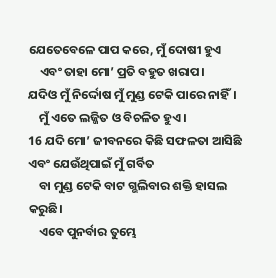ଯେତେବେଳେ ପାପ କରେ, ମୁଁ ଦୋଷୀ ହୁଏ
    ଏବଂ ତାହା ମୋ’ ପ୍ରତି ବହୁତ ଖରାପ।
ଯଦିଓ ମୁଁ ନିର୍ଦ୍ଦୋଷ ମୁଁ ମୁଣ୍ଡ ଟେକି ପାରେ ନାହିଁ।
    ମୁଁ ଏତେ ଲଜ୍ଜିତ ଓ ବିଚଳିତ ହୁଏ।
16 ଯଦି ମୋ’ ଜୀବନରେ କିଛି ସଫଳତା ଆସିଛି ଏବଂ ଯେଉଁଥିପାଇଁ ମୁଁ ଗର୍ବିତ
    ବା ମୁଣ୍ଡ ଟେକି ବାଟ ଗ୍ଭଲିବାର ଶକ୍ତି ହାସଲ କରୁଛି।
    ଏବେ ପୁନର୍ବାର ତୁମ୍ଭେ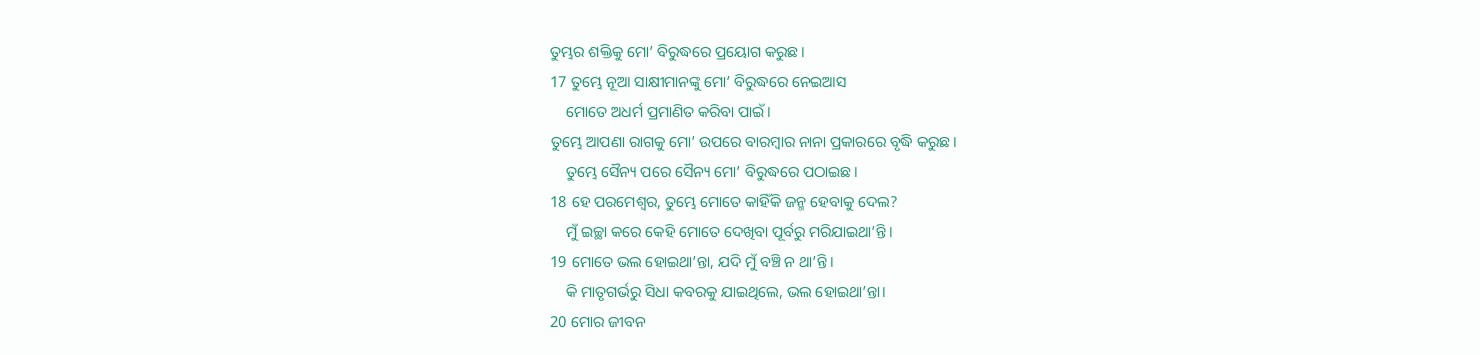ତୁମ୍ଭର ଶକ୍ତିକୁ ମୋ’ ବିରୁଦ୍ଧରେ ପ୍ରୟୋଗ କରୁଛ।
17 ତୁମ୍ଭେ ନୂଆ ସାକ୍ଷୀମାନଙ୍କୁ ମୋ’ ବିରୁଦ୍ଧରେ ନେଇଆସ
    ମୋତେ ଅଧର୍ମ ପ୍ରମାଣିତ କରିବା ପାଇଁ।
ତୁମ୍ଭେ ଆପଣା ରାଗକୁ ମୋ’ ଉପରେ ବାରମ୍ବାର ନାନା ପ୍ରକାରରେ ବୃଦ୍ଧି କରୁଛ।
    ତୁମ୍ଭେ ସୈନ୍ୟ ପରେ ସୈନ୍ୟ ମୋ’ ବିରୁଦ୍ଧରେ ପଠାଇଛ।
18 ହେ ପରମେଶ୍ୱର, ତୁମ୍ଭେ ମୋତେ କାହିଁକି ଜନ୍ମ ହେବାକୁ ଦେଲ?
    ମୁଁ ଇଚ୍ଛା କରେ କେହି ମୋତେ ଦେଖିବା ପୂର୍ବରୁ ମରିଯାଇଥା’ନ୍ତି।
19 ମୋତେ ଭଲ ହୋଇଥା’ନ୍ତା, ଯଦି ମୁଁ ବଞ୍ଚି ନ ଥା’ନ୍ତି।
    କି ମାତୃଗର୍ଭରୁ ସିଧା କବରକୁ ଯାଇଥିଲେ, ଭଲ ହୋଇଥା’ନ୍ତା।
20 ମୋର ଜୀବନ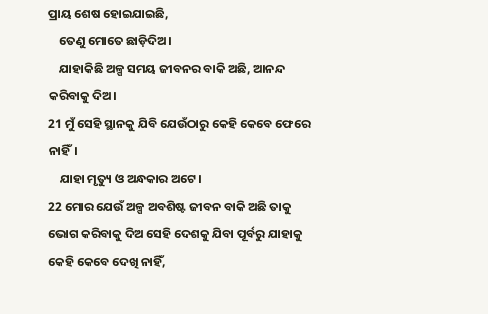ପ୍ରାୟ ଶେଷ ହୋଇଯାଇଛି,
    ତେଣୁ ମୋତେ ଛାଡ଼ିଦିଅ।
    ଯାହାକିଛି ଅଳ୍ପ ସମୟ ଜୀବନର ବାକି ଅଛି, ଆନନ୍ଦ କରିବାକୁ ଦିଅ।
21 ମୁଁ ସେହି ସ୍ଥାନକୁ ଯିବି ଯେଉଁଠାରୁ କେହି କେବେ ଫେରେ ନାହିଁ।
    ଯାହା ମୃତ୍ୟୁ ଓ ଅନ୍ଧକାର ଅଟେ।
22 ମୋର ଯେଉଁ ଅଳ୍ପ ଅବଶିଷ୍ଟ ଜୀବନ ବାକି ଅଛି ତାକୁ ଭୋଗ କରିବାକୁ ଦିଅ ସେହି ଦେଶକୁ ଯିବା ପୂର୍ବରୁ ଯାହାକୁ କେହି କେବେ ଦେଖି ନାହିଁ,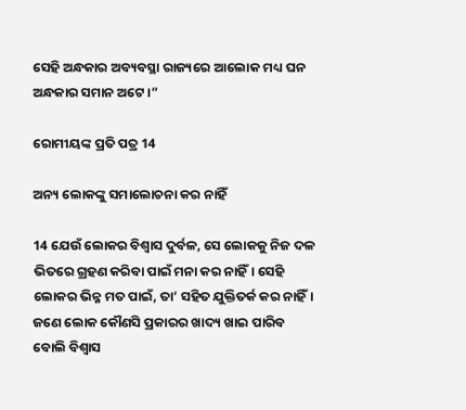ସେହି ଅନ୍ଧକାର ଅବ୍ୟବସ୍ଥା ରାଜ୍ୟରେ ଆଲୋକ ମଧ୍ୟ ଘନ ଅନ୍ଧକାର ସମାନ ଅଟେ।”

ରୋମୀୟଙ୍କ ପ୍ରତି ପତ୍ର 14

ଅନ୍ୟ ଲୋକଙ୍କୁ ସମାଲୋଚନା କର ନାହିଁ

14 ଯେଉଁ ଲୋକର ବିଶ୍ୱାସ ଦୁର୍ବଳ, ସେ ଲୋକକୁ ନିଜ ଦଳ ଭିତରେ ଗ୍ରହଣ କରିବା ପାଇଁ ମନା କର ନାହିଁ। ସେହି ଲୋକର ଭିନ୍ନ ମତ ପାଇଁ, ତା’ ସହିତ ଯୁକ୍ତିତର୍କ କର ନାହିଁ। ଜଣେ ଲୋକ କୌଣସି ପ୍ରକାରର ଖାଦ୍ୟ ଖାଇ ପାରିବ ବୋଲି ବିଶ୍ୱାସ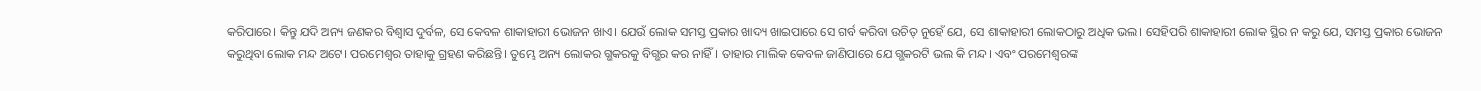କରିପାରେ। କିନ୍ତୁ ଯଦି ଅନ୍ୟ ଜଣକର ବିଶ୍ୱାସ ଦୁର୍ବଳ, ସେ କେବଳ ଶାକାହାରୀ ଭୋଜନ ଖାଏ। ଯେଉଁ ଲୋକ ସମସ୍ତ ପ୍ରକାର ଖାଦ୍ୟ ଖାଇପାରେ ସେ ଗର୍ବ କରିବା ଉଚିତ୍ ନୁହେଁ ଯେ, ସେ ଶାକାହାରୀ ଲୋକଠାରୁ ଅଧିକ ଭଲ। ସେହିପରି ଶାକାହାରୀ ଲୋକ ସ୍ଥିର ନ କରୁ ଯେ, ସମସ୍ତ ପ୍ରକାର ଭୋଜନ କରୁଥିବା ଲୋକ ମନ୍ଦ ଅଟେ। ପରମେଶ୍ୱର ତାହାକୁ ଗ୍ରହଣ କରିଛନ୍ତି। ତୁମ୍ଭେ ଅନ୍ୟ ଲୋକର ଗ୍ଭକରକୁ ବିଗ୍ଭର କର ନାହିଁ। ତାହାର ମାଲିକ କେବଳ ଜାଣିପାରେ ଯେ ଗ୍ଭକରଟି ଭଲ କି ମନ୍ଦ। ଏବଂ ପରମେଶ୍ୱରଙ୍କ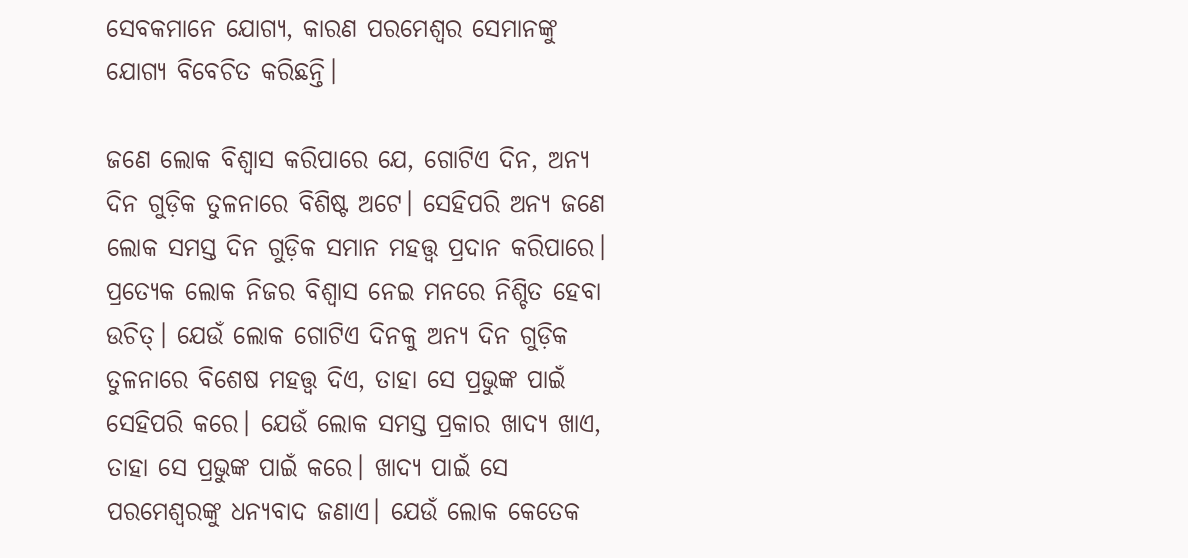ସେବକମାନେ ଯୋଗ୍ୟ, କାରଣ ପରମେଶ୍ୱର ସେମାନଙ୍କୁ ଯୋଗ୍ୟ ବିବେଚିତ କରିଛନ୍ତି।

ଜଣେ ଲୋକ ବିଶ୍ୱାସ କରିପାରେ ଯେ, ଗୋଟିଏ ଦିନ, ଅନ୍ୟ ଦିନ ଗୁଡ଼ିକ ତୁଳନାରେ ବିଶିଷ୍ଟ ଅଟେ। ସେହିପରି ଅନ୍ୟ ଜଣେ ଲୋକ ସମସ୍ତ ଦିନ ଗୁଡ଼ିକ ସମାନ ମହତ୍ତ୍ୱ ପ୍ରଦାନ କରିପାରେ। ପ୍ରତ୍ୟେକ ଲୋକ ନିଜର ବିଶ୍ୱାସ ନେଇ ମନରେ ନିଶ୍ଚିତ ହେବା ଉଚିତ୍। ଯେଉଁ ଲୋକ ଗୋଟିଏ ଦିନକୁ ଅନ୍ୟ ଦିନ ଗୁଡ଼ିକ ତୁଳନାରେ ବିଶେଷ ମହତ୍ତ୍ୱ ଦିଏ, ତାହା ସେ ପ୍ରଭୁଙ୍କ ପାଇଁ ସେହିପରି କରେ। ଯେଉଁ ଲୋକ ସମସ୍ତ ପ୍ରକାର ଖାଦ୍ୟ ଖାଏ, ତାହା ସେ ପ୍ରଭୁଙ୍କ ପାଇଁ କରେ। ଖାଦ୍ୟ ପାଇଁ ସେ ପରମେଶ୍ୱରଙ୍କୁ ଧନ୍ୟବାଦ ଜଣାଏ। ଯେଉଁ ଲୋକ କେତେକ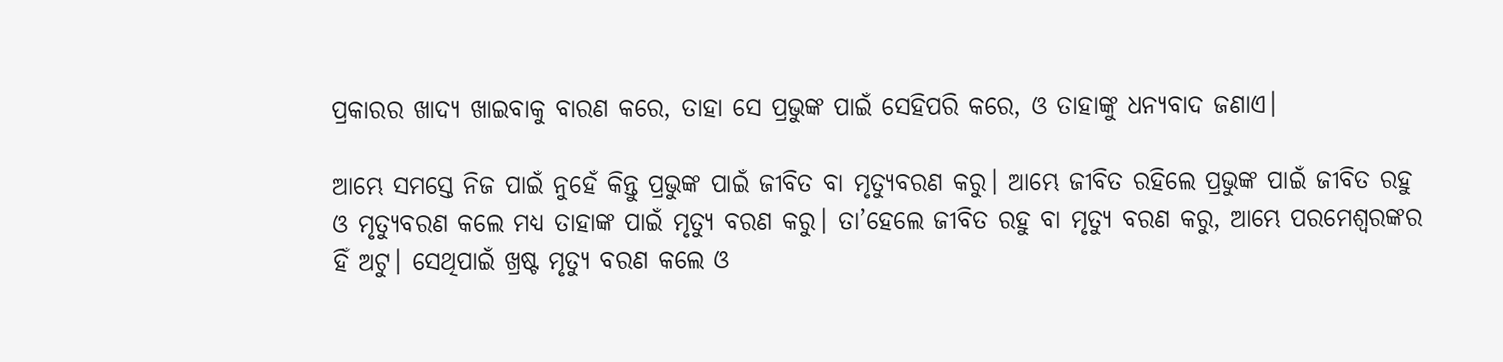ପ୍ରକାରର ଖାଦ୍ୟ ଖାଇବାକୁ ବାରଣ କରେ, ତାହା ସେ ପ୍ରଭୁଙ୍କ ପାଇଁ ସେହିପରି କରେ, ଓ ତାହାଙ୍କୁ ଧନ୍ୟବାଦ ଜଣାଏ।

ଆମ୍ଭେ ସମସ୍ତେ ନିଜ ପାଇଁ ନୁହେଁ କିନ୍ତୁ ପ୍ରଭୁଙ୍କ ପାଇଁ ଜୀବିତ ବା ମୃତ୍ୟୁବରଣ କରୁ। ଆମ୍ଭେ ଜୀବିତ ରହିଲେ ପ୍ରଭୁଙ୍କ ପାଇଁ ଜୀବିତ ରହୁ ଓ ମୃତ୍ୟୁବରଣ କଲେ ମଧ୍ୟ ତାହାଙ୍କ ପାଇଁ ମୃତ୍ୟୁ ବରଣ କରୁ। ତା’ହେଲେ ଜୀବିତ ରହୁ ବା ମୃତ୍ୟୁ ବରଣ କରୁ, ଆମ୍ଭେ ପରମେଶ୍ୱରଙ୍କର ହିଁ ଅଟୁ। ସେଥିପାଇଁ ଖ୍ରଷ୍ଟ ମୃତ୍ୟୁ ବରଣ କଲେ ଓ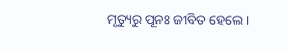ମୃତ୍ୟୁରୁ ପୂନଃ ଜୀବିତ ହେଲେ।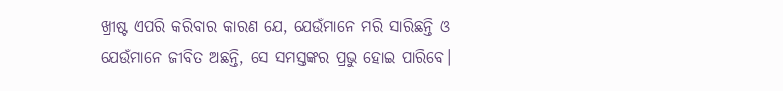ଖ୍ରୀଷ୍ଟ ଏପରି କରିବାର କାରଣ ଯେ, ଯେଉଁମାନେ ମରି ସାରିଛନ୍ତି ଓ ଯେଉଁମାନେ ଜୀବିତ ଅଛନ୍ତି, ସେ ସମସ୍ତଙ୍କର ପ୍ରଭୁ ହୋଇ ପାରିବେ।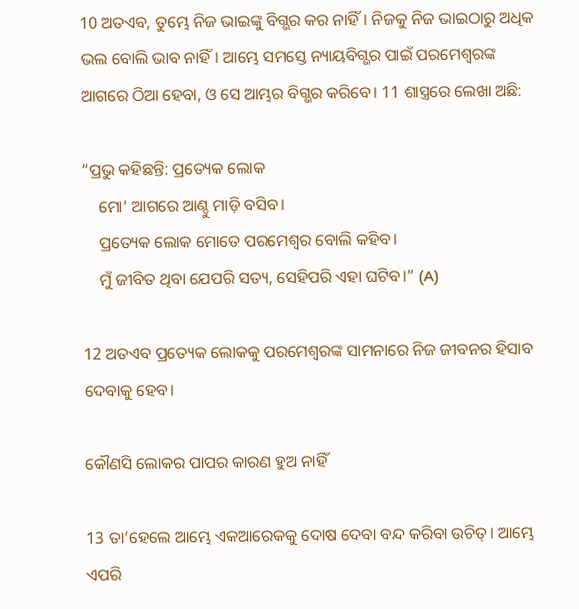10 ଅତଏବ, ତୁମ୍ଭେ ନିଜ ଭାଇଙ୍କୁ ବିଗ୍ଭର କର ନାହିଁ। ନିଜକୁ ନିଜ ଭାଇଠାରୁ ଅଧିକ ଭଲ ବୋଲି ଭାବ ନାହିଁ। ଆମ୍ଭେ ସମସ୍ତେ ନ୍ୟାୟବିଗ୍ଭର ପାଇଁ ପରମେଶ୍ୱରଙ୍କ ଆଗରେ ଠିଆ ହେବା, ଓ ସେ ଆମ୍ଭର ବିଗ୍ଭର କରିବେ। 11 ଶାସ୍ତ୍ରରେ ଲେଖା ଅଛି:

“ପ୍ରଭୁ କହିଛନ୍ତି: ପ୍ରତ୍ୟେକ ଲୋକ
    ମୋ’ ଆଗରେ ଆଣ୍ଠୁ ମାଡ଼ି ବସିବ।
    ପ୍ରତ୍ୟେକ ଲୋକ ମୋତେ ପରମେଶ୍ୱର ବୋଲି କହିବ।
    ମୁଁ ଜୀବିତ ଥିବା ଯେପରି ସତ୍ୟ, ସେହିପରି ଏହା ଘଟିବ।” (A)

12 ଅତଏବ ପ୍ରତ୍ୟେକ ଲୋକକୁ ପରମେଶ୍ୱରଙ୍କ ସାମନାରେ ନିଜ ଜୀବନର ହିସାବ ଦେବାକୁ ହେବ।

କୌଣସି ଲୋକର ପାପର କାରଣ ହୁଅ ନାହିଁ

13 ତା’ହେଲେ ଆମ୍ଭେ ଏକଆରେକକୁ ଦୋଷ ଦେବା ବନ୍ଦ କରିବା ଉଚିତ୍। ଆମ୍ଭେ ଏପରି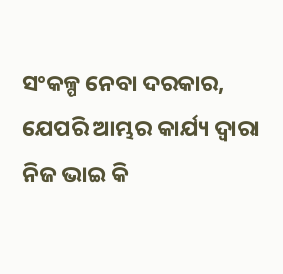ସଂକଳ୍ପ ନେବା ଦରକାର, ଯେପରି ଆମ୍ଭର କାର୍ଯ୍ୟ ଦ୍ୱାରା ନିଜ ଭାଇ କି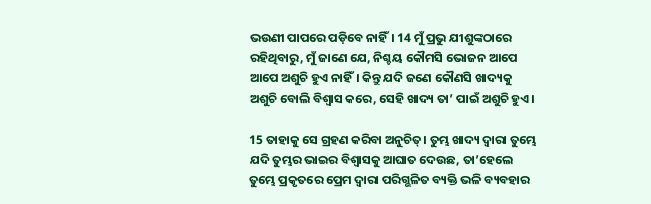ଭଉଣୀ ପାପରେ ପଡ଼ିବେ ନାହିଁ। 14 ମୁଁ ପ୍ରଭୁ ଯୀଶୁଙ୍କଠାରେ ରହିଥିବାରୁ, ମୁଁ ଜାଣେ ଯେ, ନିଶ୍ଚୟ କୌମସି ଭୋଜନ ଆପେ ଆପେ ଅଶୁଚି ହୁଏ ନାହିଁ। କିନ୍ତୁ ଯଦି ଜଣେ କୌଣସି ଖାଦ୍ୟକୁ ଅଶୁଚି ବୋଲି ବିଶ୍ୱାସ କରେ, ସେହି ଖାଦ୍ୟ ତା’ ପାଇଁ ଅଶୁଚି ହୁଏ।

15 ତାହାକୁ ସେ ଗ୍ରହଣ କରିବା ଅନୁଚିତ୍। ତୁମ୍ଭ ଖାଦ୍ୟ ଦ୍ୱାରା ତୁମ୍ଭେ ଯଦି ତୁମ୍ଭର ଭାଇର ବିଶ୍ୱାସକୁ ଆଘାତ ଦେଉଛ, ତା’ହେଲେ ତୁମ୍ଭେ ପ୍ରକୃତରେ ପ୍ରେମ ଦ୍ୱାରା ପରିଗ୍ଭଳିତ ବ୍ୟକ୍ତି ଭଳି ବ୍ୟବହାର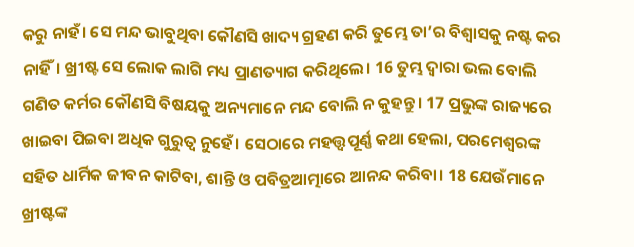କରୁ ନାହଁ। ସେ ମନ୍ଦ ଭାବୁଥିବା କୌଣସି ଖାଦ୍ୟ ଗ୍ରହଣ କରି ତୁମ୍ଭେ ତା’ର ବିଶ୍ୱାସକୁ ନଷ୍ଟ କର ନାହିଁ। ଖ୍ରୀଷ୍ଟ ସେ ଲୋକ ଲାଗି ମଧ୍ୟ ପ୍ରାଣତ୍ୟାଗ କରିଥିଲେ। 16 ତୁମ୍ଭ ଦ୍ୱାରା ଭଲ ବୋଲି ଗଣିତ କର୍ମର କୌଣସି ବିଷୟକୁ ଅନ୍ୟମାନେ ମନ୍ଦ ବୋଲି ନ କୁହନ୍ତୁ। 17 ପ୍ରଭୁଙ୍କ ରାଜ୍ୟରେ ଖାଇବା ପିଇବା ଅଧିକ ଗୁରୁତ୍ୱ ନୁହେଁ। ସେଠାରେ ମହତ୍ତ୍ୱପୂର୍ଣ୍ଣ କଥା ହେଲା, ପରମେଶ୍ୱରଙ୍କ ସହିତ ଧାର୍ମିକ ଜୀବନ କାଟିବା, ଶାନ୍ତି ଓ ପବିତ୍ରଆତ୍ମାରେ ଆନନ୍ଦ କରିବା। 18 ଯେଉଁମାନେ ଖ୍ରୀଷ୍ଟଙ୍କ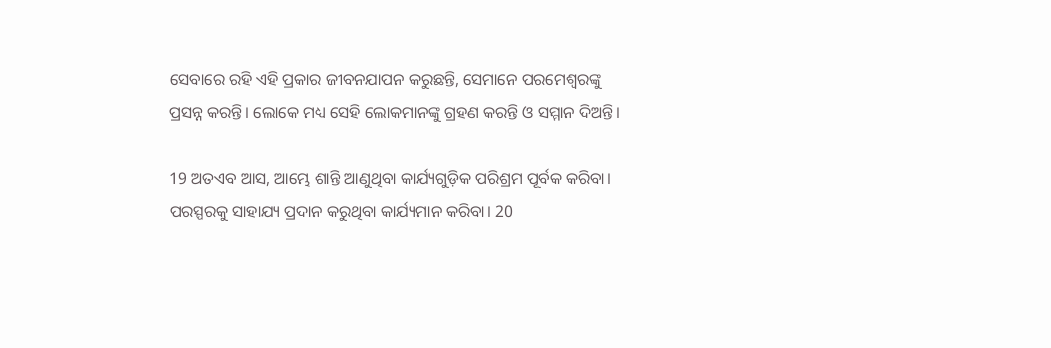ସେବାରେ ରହି ଏହି ପ୍ରକାର ଜୀବନଯାପନ କରୁଛନ୍ତି, ସେମାନେ ପରମେଶ୍ୱରଙ୍କୁ ପ୍ରସନ୍ନ କରନ୍ତି। ଲୋକେ ମଧ୍ୟ ସେହି ଲୋକମାନଙ୍କୁ ଗ୍ରହଣ କରନ୍ତି ଓ ସମ୍ମାନ ଦିଅନ୍ତି।

19 ଅତଏବ ଆସ, ଆମ୍ଭେ ଶାନ୍ତି ଆଣୁଥିବା କାର୍ଯ୍ୟଗୁଡ଼ିକ ପରିଶ୍ରମ ପୂର୍ବକ କରିବା। ପରସ୍ପରକୁ ସାହାଯ୍ୟ ପ୍ରଦାନ କରୁଥିବା କାର୍ଯ୍ୟମାନ କରିବା। 20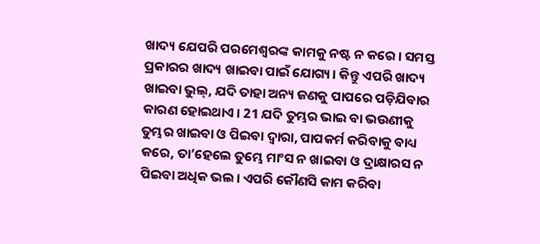ଖାଦ୍ୟ ଯେପରି ପରମେଶ୍ୱରଙ୍କ କାମକୁ ନଷ୍ଟ ନ କରେ। ସମସ୍ତ ପ୍ରକାରର ଖାଦ୍ୟ ଖାଇବା ପାଇଁ ଯୋଗ୍ୟ। କିନ୍ତୁ ଏପରି ଖାଦ୍ୟ ଖାଇବା ଭୁଲ୍, ଯଦି ତାହା ଅନ୍ୟ ଜଣକୁ ପାପରେ ପଡ଼ିଯିବାର କାରଣ ହୋଇଥାଏ। 21 ଯଦି ତୁମ୍ଭର ଭାଇ ବା ଭଉଣୀକୁ ତୁମ୍ଭର ଖାଇବା ଓ ପିଇବା ଦ୍ୱାରା, ପାପକର୍ମ କରିବାକୁ ବାଧ୍ୟ କରେ, ତା’ହେଲେ ତୁମ୍ଭେ ମାଂସ ନ ଖାଇବା ଓ ଦ୍ରାକ୍ଷାରସ ନ ପିଇବା ଅଧିକ ଭଲ। ଏପରି କୌଣସି କାମ କରିବା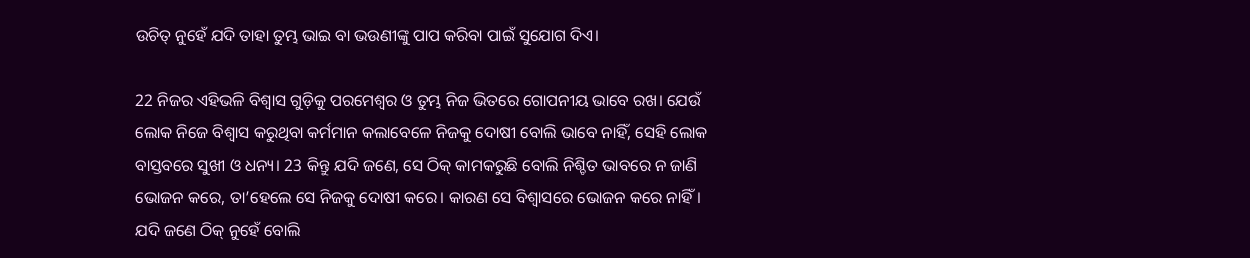ଉଚିତ୍ ନୁହେଁ ଯଦି ତାହା ତୁମ୍ଭ ଭାଇ ବା ଭଉଣୀଙ୍କୁ ପାପ କରିବା ପାଇଁ ସୁଯୋଗ ଦିଏ।

22 ନିଜର ଏହିଭଳି ବିଶ୍ୱାସ ଗୁଡ଼ିକୁ ପରମେଶ୍ୱର ଓ ତୁମ୍ଭ ନିଜ ଭିତରେ ଗୋପନୀୟ ଭାବେ ରଖ। ଯେଉଁ ଲୋକ ନିଜେ ବିଶ୍ୱାସ କରୁଥିବା କର୍ମମାନ କଲାବେଳେ ନିଜକୁ ଦୋଷୀ ବୋଲି ଭାବେ ନାହିଁ, ସେହି ଲୋକ ବାସ୍ତବରେ ସୁଖୀ ଓ ଧନ୍ୟ। 23 କିନ୍ତୁ ଯଦି ଜଣେ, ସେ ଠିକ୍ କାମକରୁଛି ବୋଲି ନିଶ୍ଚିତ ଭାବରେ ନ ଜାଣି ଭୋଜନ କରେ, ତା’ହେଲେ ସେ ନିଜକୁ ଦୋଷୀ କରେ। କାରଣ ସେ ବିଶ୍ୱାସରେ ଭୋଜନ କରେ ନାହିଁ। ଯଦି ଜଣେ ଠିକ୍ ନୁହେଁ ବୋଲି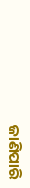ଜାଣିପାରି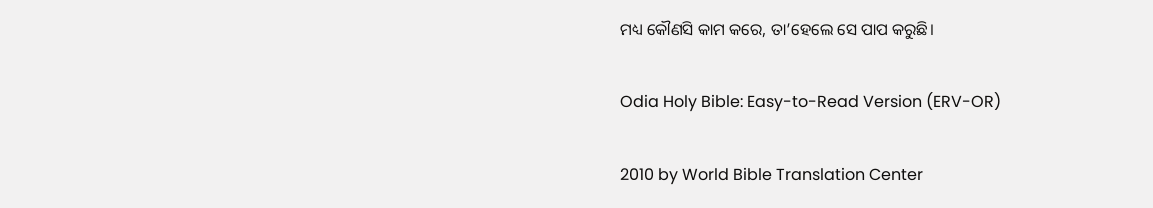ମଧ୍ୟ କୌଣସି କାମ କରେ, ତା’ହେଲେ ସେ ପାପ କରୁଛି।

Odia Holy Bible: Easy-to-Read Version (ERV-OR)

2010 by World Bible Translation Center